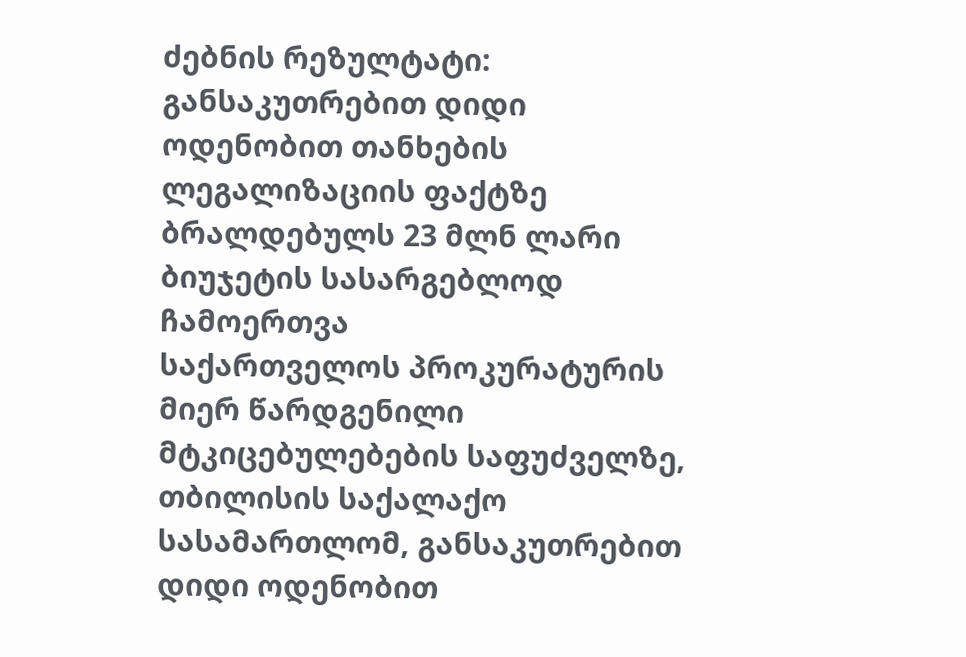ძებნის რეზულტატი:
განსაკუთრებით დიდი ოდენობით თანხების ლეგალიზაციის ფაქტზე ბრალდებულს 23 მლნ ლარი ბიუჯეტის სასარგებლოდ ჩამოერთვა
საქართველოს პროკურატურის მიერ წარდგენილი მტკიცებულებების საფუძველზე, თბილისის საქალაქო სასამართლომ, განსაკუთრებით დიდი ოდენობით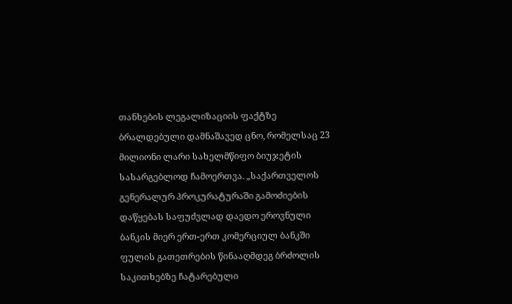თანხების ლეგალიზაციის ფაქტზე ბრალდებული დამნაშავედ ცნო, რომელსაც 23 მილიონი ლარი სახელმწიფო ბიუჯეტის სასარგებლოდ ჩამოერთვა. „საქართველოს გენერალურ პროკურატურაში გამოძიების დაწყებას საფუძვლად დაედო ეროვნული ბანკის მიერ ერთ-ერთ კომერციულ ბანკში ფულის გათეთრების წინააღმდეგ ბრძოლის საკითხებზე ჩატარებული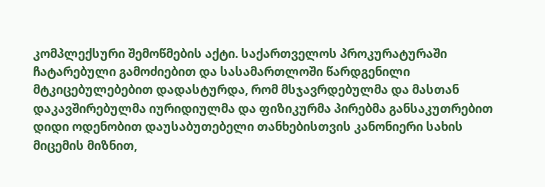კომპლექსური შემოწმების აქტი. საქართველოს პროკურატურაში ჩატარებული გამოძიებით და სასამართლოში წარდგენილი მტკიცებულებებით დადასტურდა, რომ მსჯავრდებულმა და მასთან დაკავშირებულმა იურიდიულმა და ფიზიკურმა პირებმა განსაკუთრებით დიდი ოდენობით დაუსაბუთებელი თანხებისთვის კანონიერი სახის მიცემის მიზნით,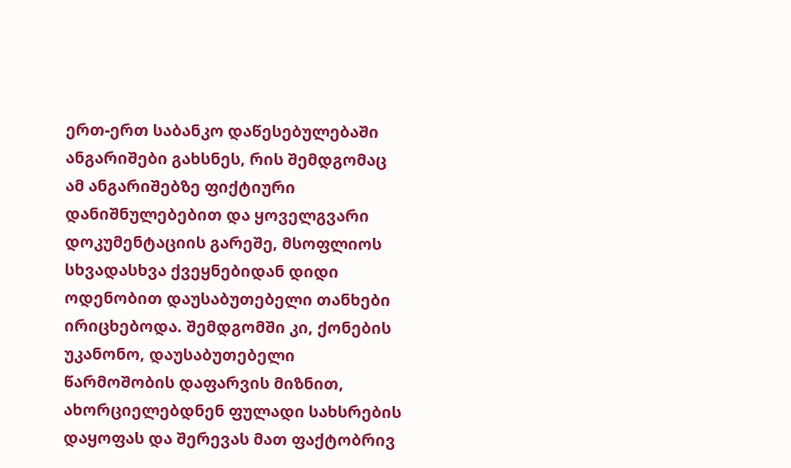ერთ-ერთ საბანკო დაწესებულებაში ანგარიშები გახსნეს, რის შემდგომაც ამ ანგარიშებზე ფიქტიური დანიშნულებებით და ყოველგვარი დოკუმენტაციის გარეშე, მსოფლიოს სხვადასხვა ქვეყნებიდან დიდი ოდენობით დაუსაბუთებელი თანხები ირიცხებოდა. შემდგომში კი, ქონების უკანონო, დაუსაბუთებელი წარმოშობის დაფარვის მიზნით, ახორციელებდნენ ფულადი სახსრების დაყოფას და შერევას მათ ფაქტობრივ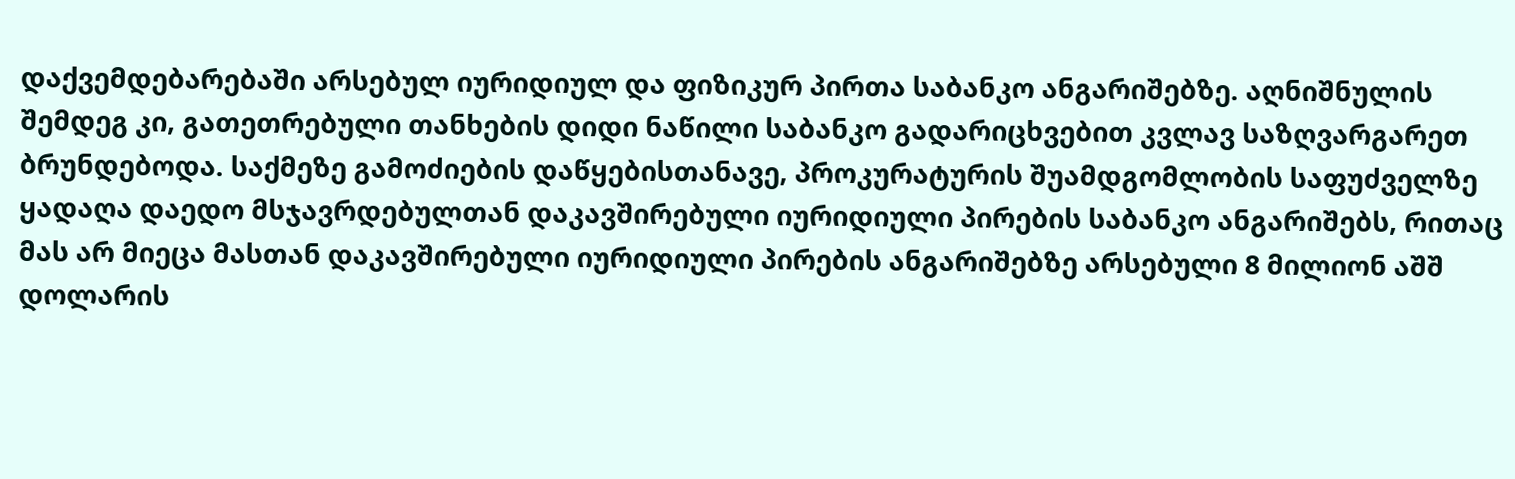დაქვემდებარებაში არსებულ იურიდიულ და ფიზიკურ პირთა საბანკო ანგარიშებზე. აღნიშნულის შემდეგ კი, გათეთრებული თანხების დიდი ნაწილი საბანკო გადარიცხვებით კვლავ საზღვარგარეთ ბრუნდებოდა. საქმეზე გამოძიების დაწყებისთანავე, პროკურატურის შუამდგომლობის საფუძველზე ყადაღა დაედო მსჯავრდებულთან დაკავშირებული იურიდიული პირების საბანკო ანგარიშებს, რითაც მას არ მიეცა მასთან დაკავშირებული იურიდიული პირების ანგარიშებზე არსებული 8 მილიონ აშშ დოლარის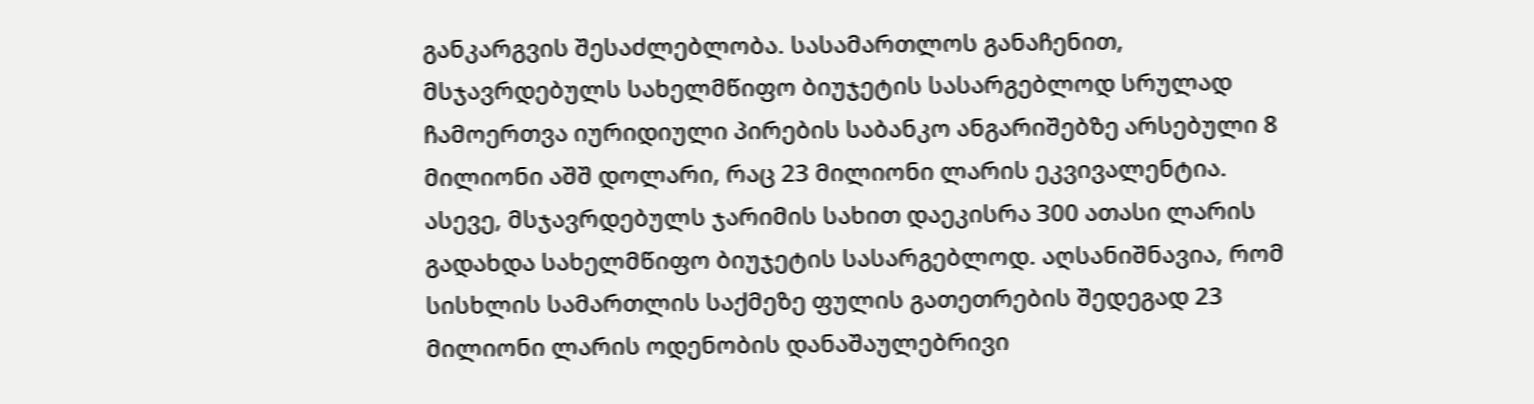განკარგვის შესაძლებლობა. სასამართლოს განაჩენით, მსჯავრდებულს სახელმწიფო ბიუჯეტის სასარგებლოდ სრულად ჩამოერთვა იურიდიული პირების საბანკო ანგარიშებზე არსებული 8 მილიონი აშშ დოლარი, რაც 23 მილიონი ლარის ეკვივალენტია. ასევე, მსჯავრდებულს ჯარიმის სახით დაეკისრა 300 ათასი ლარის გადახდა სახელმწიფო ბიუჯეტის სასარგებლოდ. აღსანიშნავია, რომ სისხლის სამართლის საქმეზე ფულის გათეთრების შედეგად 23 მილიონი ლარის ოდენობის დანაშაულებრივი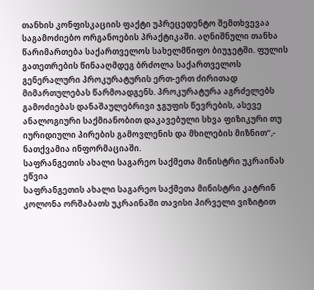თანხის კონფისკაციის ფაქტი უპრეცედენტო შემთხვევაა საგამოძიებო ორგანოების პრაქტიკაში. აღნიშნული თანხა წარიმართება საქართველოს სახელმწიფო ბიუჯეტში. ფულის გათეთრების წინააღმდეგ ბრძოლა საქართველოს გენერალური პროკურატურის ერთ-ერთ ძირითად მიმართულებას წარმოადგენს. პროკურატურა აგრძელებს გამოძიებას დანაშაულებრივი ჯგუფის წევრების, ასევე ანალოგიური საქმიანობით დაკავებული სხვა ფიზიკური თუ იურიდიული პირების გამოვლენის და მხილების მიზნით“,- ნათქვამია ინფორმაციაში.
საფრანგეთის ახალი საგარეო საქმეთა მინისტრი უკრაინას ეწვია
საფრანგეთის ახალი საგარეო საქმეთა მინისტრი კატრინ კოლონა ორშაბათს უკრაინაში თავისი პირველი ვიზიტით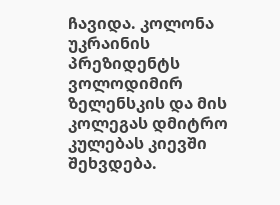ჩავიდა. კოლონა უკრაინის პრეზიდენტს ვოლოდიმირ ზელენსკის და მის კოლეგას დმიტრო კულებას კიევში შეხვდება.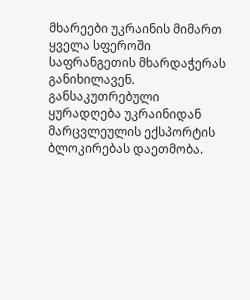მხარეები უკრაინის მიმართ ყველა სფეროში საფრანგეთის მხარდაჭერას განიხილავენ. განსაკუთრებული ყურადღება უკრაინიდან მარცვლეულის ექსპორტის ბლოკირებას დაეთმობა.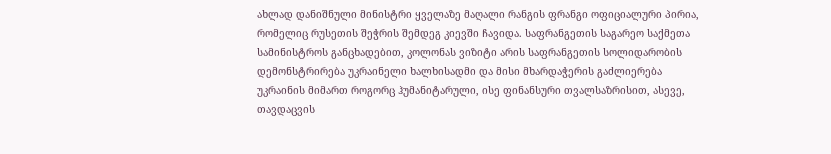ახლად დანიშნული მინისტრი ყველაზე მაღალი რანგის ფრანგი ოფიციალური პირია, რომელიც რუსეთის შეჭრის შემდეგ კიევში ჩავიდა. საფრანგეთის საგარეო საქმეთა სამინისტროს განცხადებით, კოლონას ვიზიტი არის საფრანგეთის სოლიდარობის დემონსტრირება უკრაინელი ხალხისადმი და მისი მხარდაჭერის გაძლიერება უკრაინის მიმართ როგორც ჰუმანიტარული, ისე ფინანსური თვალსაზრისით, ასევე, თავდაცვის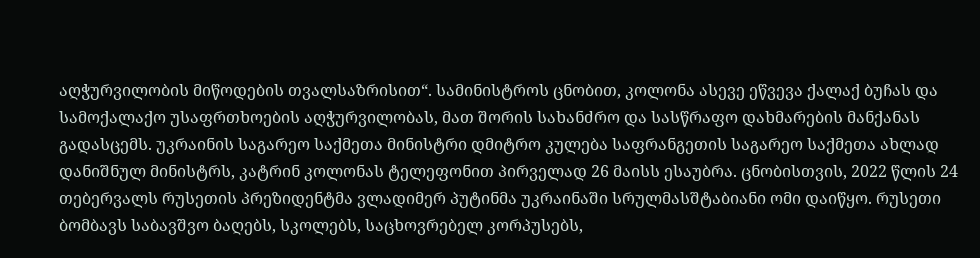აღჭურვილობის მიწოდების თვალსაზრისით“. სამინისტროს ცნობით, კოლონა ასევე ეწვევა ქალაქ ბუჩას და სამოქალაქო უსაფრთხოების აღჭურვილობას, მათ შორის სახანძრო და სასწრაფო დახმარების მანქანას გადასცემს. უკრაინის საგარეო საქმეთა მინისტრი დმიტრო კულება საფრანგეთის საგარეო საქმეთა ახლად დანიშნულ მინისტრს, კატრინ კოლონას ტელეფონით პირველად 26 მაისს ესაუბრა. ცნობისთვის, 2022 წლის 24 თებერვალს რუსეთის პრეზიდენტმა ვლადიმერ პუტინმა უკრაინაში სრულმასშტაბიანი ომი დაიწყო. რუსეთი ბომბავს საბავშვო ბაღებს, სკოლებს, საცხოვრებელ კორპუსებს,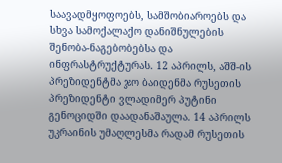საავადმყოფოებს, სამშობიაროებს და სხვა სამოქალაქო დანიშნულების შენობა-ნაგებობებსა და ინფრასტრუქტურას. 12 აპრილს, აშშ-ის პრეზიდენტმა ჯო ბაიდენმა რუსეთის პრეზიდენტი ვლადიმერ პუტინი გენოციდში დაადანაშაულა. 14 აპრილს უკრაინის უმაღლესმა რადამ რუსეთის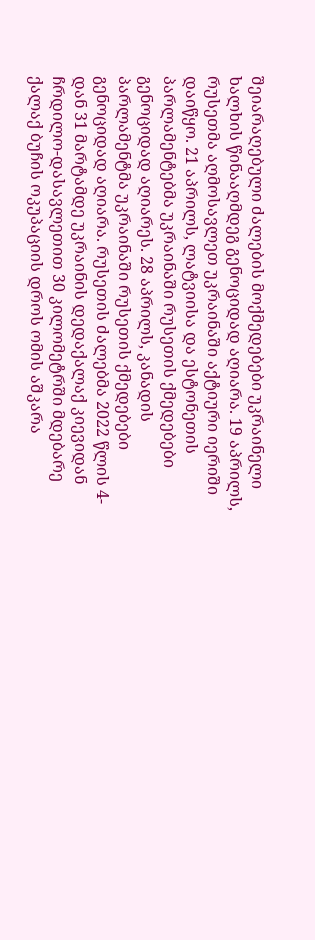შეიარაღებული ძალების მოქმედებები უკრაინელი ხალხის წინააღმდეგ გენოციდად აღიარა. 19 აპრილს, რუსეთმა აღმოსავლეთ უკრაინაში აქტიური იერიში დაიწყო. 21 აპრილს, ლატვიისა და ესტონეთის პარლამენტებმა უკრაინაში რუსეთის ქმედებები გენოციდად აღიარეს. 28 აპრილს, კანადის პარლამენტმა უკრაინაში რუსეთის ქმედებები გენოციდად აღიარა. რუსეთის ძალებმა 2022 წლის 4-დან 31 მარტამდე უკრაინის დედაქალაქ კიევიდან ჩრდილო-დასავლეთით 30 კილომეტრში მდებარე ქალაქ ბუჩის ოკუპაციის დროს ომის აშკარა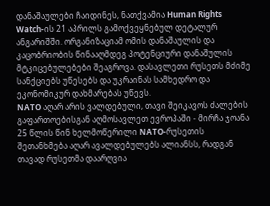დანაშაულები ჩაიდინეს, ნათქვამია Human Rights Watch-ის 21 აპრილს გამოქვეყნებულ დეტალურ ანგარიშში. ორგანიზაციამ ომის დანაშაულის და კაცობრიობის წინააღმდეგ პოტენციური დანაშულის მტკიცებულებები შეაგროვა. დასავლეთი რუსეთს მძიმე სანქციებს უწესებს და უკრაინას სამხედრო და ეკონომიკურ დახმარებას უწევს.
NATO აღარ არის ვალდებული, თავი შეიკავოს ძალების გაფართოებისგან აღმოსავლეთ ევროპაში - მირჩა ჯოანა
25 წლის წინ ხელმოწერილი NATO-რუსეთის შეთანხმება აღარ ავალდებულებს ალიანსს, რადგან თავად რუსეთმა დაარღვია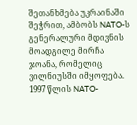შეთანხმება უკრაინაში შეჭრით, ამბობს NATO-ს გენერალური მდივნის მოადგილე მირჩა ჯოანა, რომელიც ვილნიუსში იმყოფება. 1997 წლის NATO-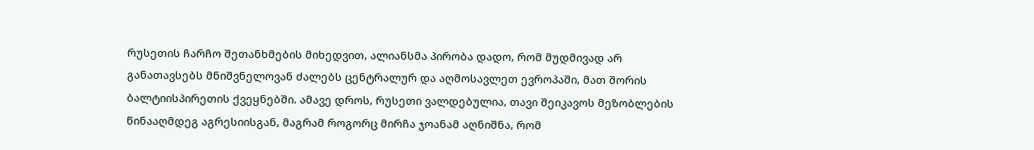რუსეთის ჩარჩო შეთანხმების მიხედვით, ალიანსმა პირობა დადო, რომ მუდმივად არ განათავსებს მნიშვნელოვან ძალებს ცენტრალურ და აღმოსავლეთ ევროპაში, მათ შორის ბალტიისპირეთის ქვეყნებში. ამავე დროს, რუსეთი ვალდებულია, თავი შეიკავოს მეზობლების წინააღმდეგ აგრესიისგან, მაგრამ როგორც მირჩა ჯოანამ აღნიშნა, რომ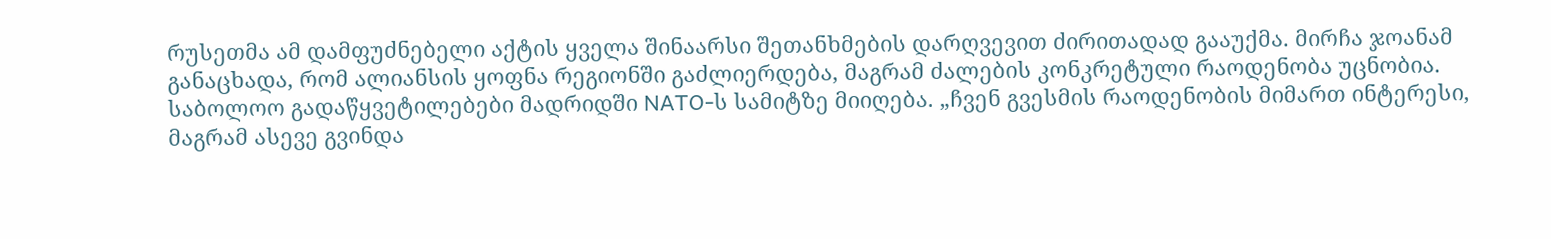რუსეთმა ამ დამფუძნებელი აქტის ყველა შინაარსი შეთანხმების დარღვევით ძირითადად გააუქმა. მირჩა ჯოანამ განაცხადა, რომ ალიანსის ყოფნა რეგიონში გაძლიერდება, მაგრამ ძალების კონკრეტული რაოდენობა უცნობია. საბოლოო გადაწყვეტილებები მადრიდში NATO-ს სამიტზე მიიღება. „ჩვენ გვესმის რაოდენობის მიმართ ინტერესი, მაგრამ ასევე გვინდა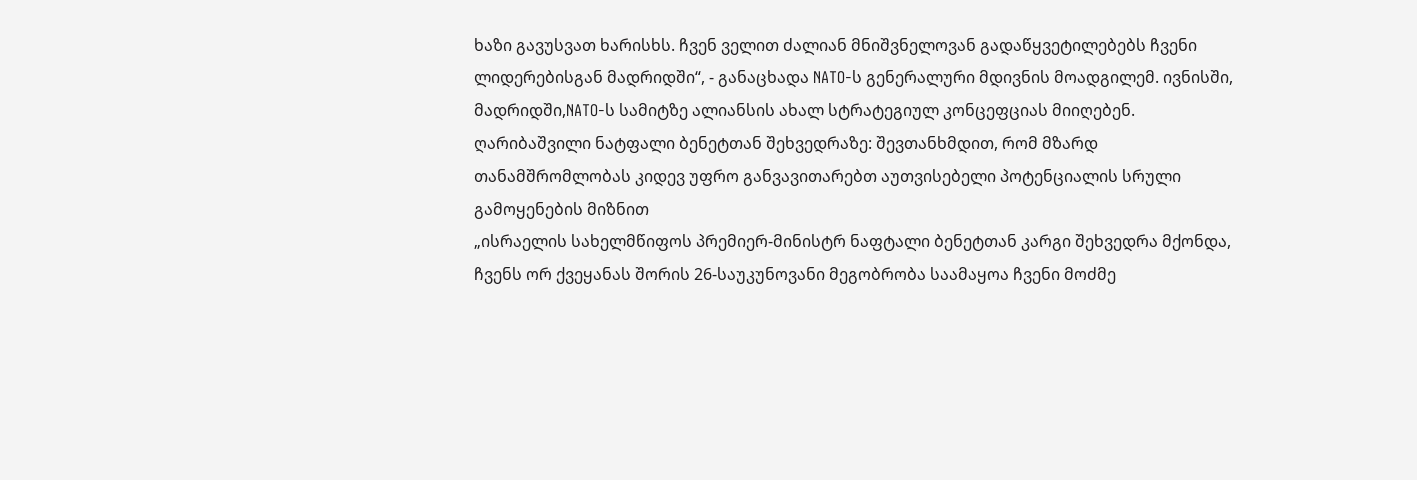ხაზი გავუსვათ ხარისხს. ჩვენ ველით ძალიან მნიშვნელოვან გადაწყვეტილებებს ჩვენი ლიდერებისგან მადრიდში“, - განაცხადა NATO-ს გენერალური მდივნის მოადგილემ. ივნისში, მადრიდში,NATO-ს სამიტზე ალიანსის ახალ სტრატეგიულ კონცეფციას მიიღებენ.
ღარიბაშვილი ნატფალი ბენეტთან შეხვედრაზე: შევთანხმდით, რომ მზარდ თანამშრომლობას კიდევ უფრო განვავითარებთ აუთვისებელი პოტენციალის სრული გამოყენების მიზნით
„ისრაელის სახელმწიფოს პრემიერ-მინისტრ ნაფტალი ბენეტთან კარგი შეხვედრა მქონდა, ჩვენს ორ ქვეყანას შორის 26-საუკუნოვანი მეგობრობა საამაყოა ჩვენი მოძმე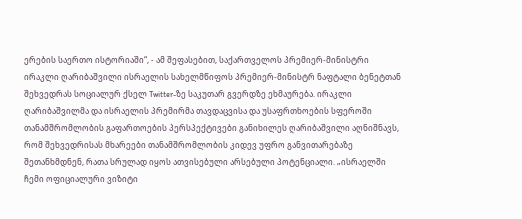ერების საერთო ისტორიაში“, - ამ შეფასებით, საქართველოს პრემიერ-მინისტრი ირაკლი ღარიბაშვილი ისრაელის სახელმწიფოს პრემიერ-მინისტრ ნაფტალი ბენეტთან შეხვედრას სოციალურ ქსელ Twitter-ზე საკუთარ გვერდზე ეხმაურება. ირაკლი ღარიბაშვილმა და ისრაელის პრემირმა თავდაცვისა და უსაფრთხოების სფეროში თანამშრომლობის გაფართოების პერსპექტივები განიხილეს ღარიბაშვილი აღნიშნავს, რომ შეხვედრისას მხარეები თანამშრომლობის კიდევ უფრო განვითარებაზე შეთანხმდნენ, რათა სრულად იყოს ათვისებული არსებული პოტენციალი. „ისრაელში ჩემი ოფიციალური ვიზიტი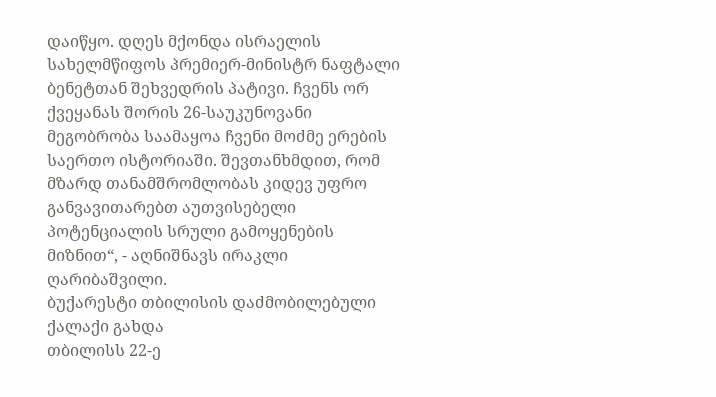დაიწყო. დღეს მქონდა ისრაელის სახელმწიფოს პრემიერ-მინისტრ ნაფტალი ბენეტთან შეხვედრის პატივი. ჩვენს ორ ქვეყანას შორის 26-საუკუნოვანი მეგობრობა საამაყოა ჩვენი მოძმე ერების საერთო ისტორიაში. შევთანხმდით, რომ მზარდ თანამშრომლობას კიდევ უფრო განვავითარებთ აუთვისებელი პოტენციალის სრული გამოყენების მიზნით“, - აღნიშნავს ირაკლი ღარიბაშვილი.
ბუქარესტი თბილისის დაძმობილებული ქალაქი გახდა
თბილისს 22-ე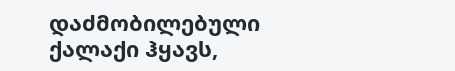დაძმობილებული ქალაქი ჰყავს,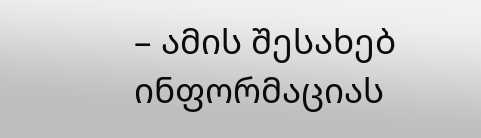– ამის შესახებ ინფორმაციას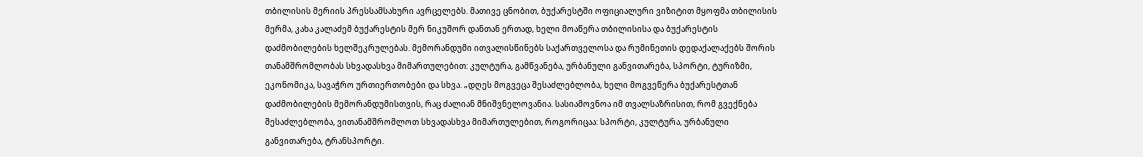თბილისის მერიის პრესსამსახური ავრცელებს. მათივე ცნობით, ბუქარესტში ოფიციალური ვიზიტით მყოფმა თბილისის მერმა, კახა კალაძემ ბუქარესტის მერ ნიკუშორ დანთან ერთად, ხელი მოაწერა თბილისისა და ბუქარესტის დაძმობილების ხელშეკრულებას. მემორანდუმი ითვალისწინებს საქართველოსა და რუმინეთის დედაქალაქებს შორის თანამშრომლობას სხვადასხვა მიმართულებით: კულტურა, გამწვანება, ურბანული განვითარება, სპორტი, ტურიზმი, ეკონომიკა, სავაჭრო ურთიერთობები და სხვა. „დღეს მოგვეცა შესაძლებლობა, ხელი მოგვეწერა ბუქარესტთან დაძმობილების მემორანდუმისთვის, რაც ძალიან მნიშვნელოვანია. სასიამოვნოა იმ თვალსაზრისით, რომ გვექნება შესაძლებლობა, ვითანამშრომლოთ სხვადასხვა მიმართულებით, როგორიცაა: სპორტი, კულტურა, ურბანული განვითარება, ტრანსპორტი.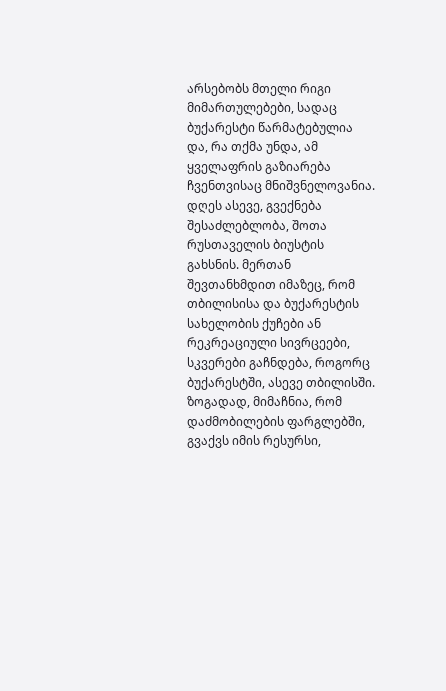არსებობს მთელი რიგი მიმართულებები, სადაც ბუქარესტი წარმატებულია და, რა თქმა უნდა, ამ ყველაფრის გაზიარება ჩვენთვისაც მნიშვნელოვანია. დღეს ასევე, გვექნება შესაძლებლობა, შოთა რუსთაველის ბიუსტის გახსნის. მერთან შევთანხმდით იმაზეც, რომ თბილისისა და ბუქარესტის სახელობის ქუჩები ან რეკრეაციული სივრცეები, სკვერები გაჩნდება, როგორც ბუქარესტში, ასევე თბილისში. ზოგადად, მიმაჩნია, რომ დაძმობილების ფარგლებში, გვაქვს იმის რესურსი,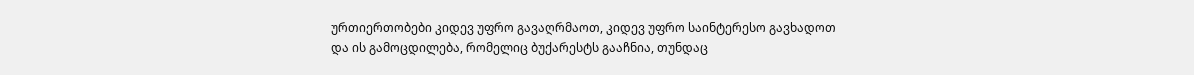ურთიერთობები კიდევ უფრო გავაღრმაოთ, კიდევ უფრო საინტერესო გავხადოთ და ის გამოცდილება, რომელიც ბუქარესტს გააჩნია, თუნდაც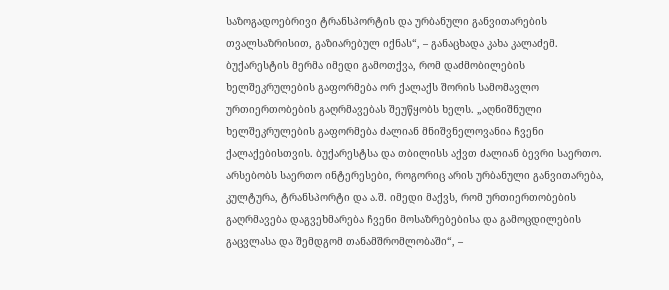საზოგადოებრივი ტრანსპორტის და ურბანული განვითარების თვალსაზრისით, გაზიარებულ იქნას“, – განაცხადა კახა კალაძემ. ბუქარესტის მერმა იმედი გამოთქვა, რომ დაძმობილების ხელშეკრულების გაფორმება ორ ქალაქს შორის სამომავლო ურთიერთობების გაღრმავებას შეუწყობს ხელს. „აღნიშნული ხელშეკრულების გაფორმება ძალიან მნიშვნელოვანია ჩვენი ქალაქებისთვის. ბუქარესტსა და თბილისს აქვთ ძალიან ბევრი საერთო. არსებობს საერთო ინტერესები, როგორიც არის ურბანული განვითარება, კულტურა, ტრანსპორტი და ა.შ. იმედი მაქვს, რომ ურთიერთობების გაღრმავება დაგვეხმარება ჩვენი მოსაზრებებისა და გამოცდილების გაცვლასა და შემდგომ თანამშრომლობაში“, –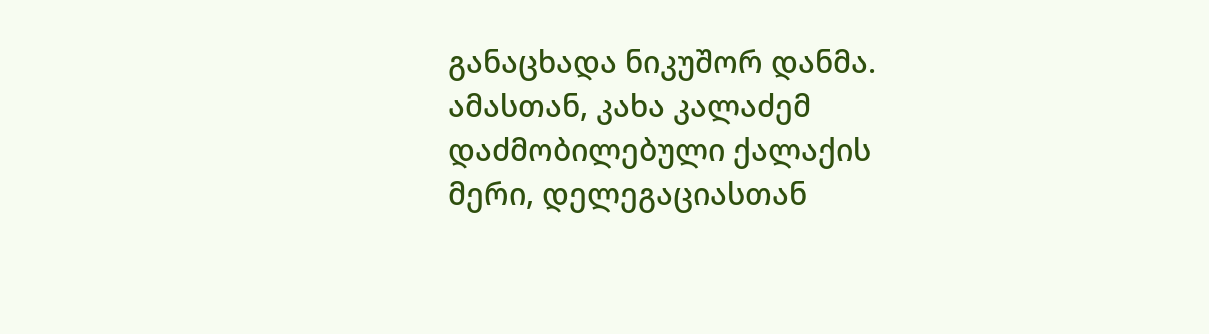განაცხადა ნიკუშორ დანმა. ამასთან, კახა კალაძემ დაძმობილებული ქალაქის მერი, დელეგაციასთან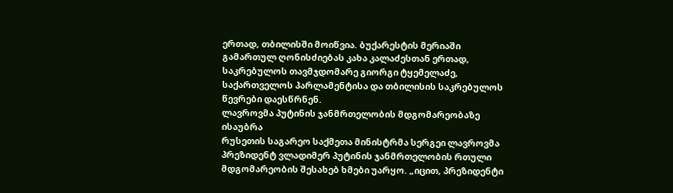ერთად, თბილისში მოიწვია. ბუქარესტის მერიაში გამართულ ღონისძიებას კახა კალაძესთან ერთად, საკრებულოს თავმჯდომარე გიორგი ტყემელაძე, საქართველოს პარლამენტისა და თბილისის საკრებულოს წევრები დაესწრნენ.
ლავროვმა პუტინის ჯანმრთელობის მდგომარეობაზე ისაუბრა
რუსეთის საგარეო საქმეთა მინისტრმა სერგეი ლავროვმა პრეზიდენტ ვლადიმერ პუტინის ჯანმრთელობის რთული მდგომარეობის შესახებ ხმები უარყო. „იცით, პრეზიდენტი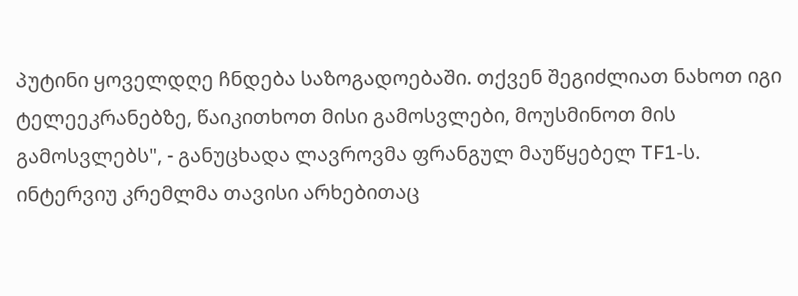პუტინი ყოველდღე ჩნდება საზოგადოებაში. თქვენ შეგიძლიათ ნახოთ იგი ტელეეკრანებზე, წაიკითხოთ მისი გამოსვლები, მოუსმინოთ მის გამოსვლებს", - განუცხადა ლავროვმა ფრანგულ მაუწყებელ TF1-ს. ინტერვიუ კრემლმა თავისი არხებითაც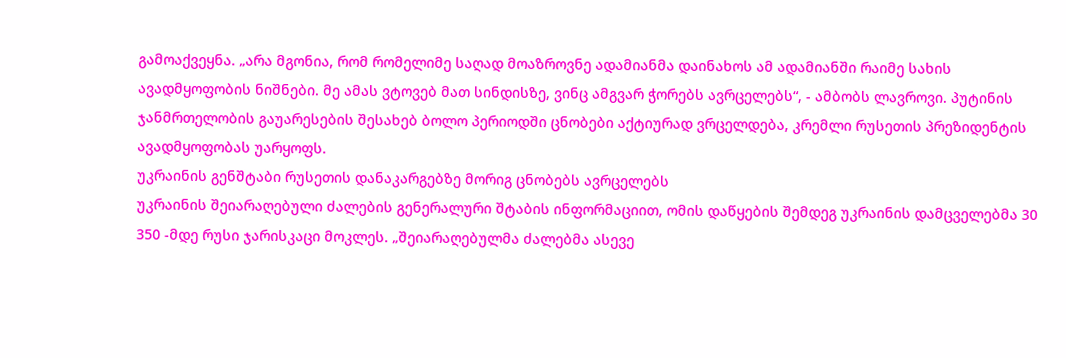გამოაქვეყნა. „არა მგონია, რომ რომელიმე საღად მოაზროვნე ადამიანმა დაინახოს ამ ადამიანში რაიმე სახის ავადმყოფობის ნიშნები. მე ამას ვტოვებ მათ სინდისზე, ვინც ამგვარ ჭორებს ავრცელებს“, - ამბობს ლავროვი. პუტინის ჯანმრთელობის გაუარესების შესახებ ბოლო პერიოდში ცნობები აქტიურად ვრცელდება, კრემლი რუსეთის პრეზიდენტის ავადმყოფობას უარყოფს.
უკრაინის გენშტაბი რუსეთის დანაკარგებზე მორიგ ცნობებს ავრცელებს
უკრაინის შეიარაღებული ძალების გენერალური შტაბის ინფორმაციით, ომის დაწყების შემდეგ უკრაინის დამცველებმა 30 350 -მდე რუსი ჯარისკაცი მოკლეს. „შეიარაღებულმა ძალებმა ასევე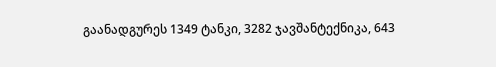გაანადგურეს 1349 ტანკი, 3282 ჯავშანტექნიკა, 643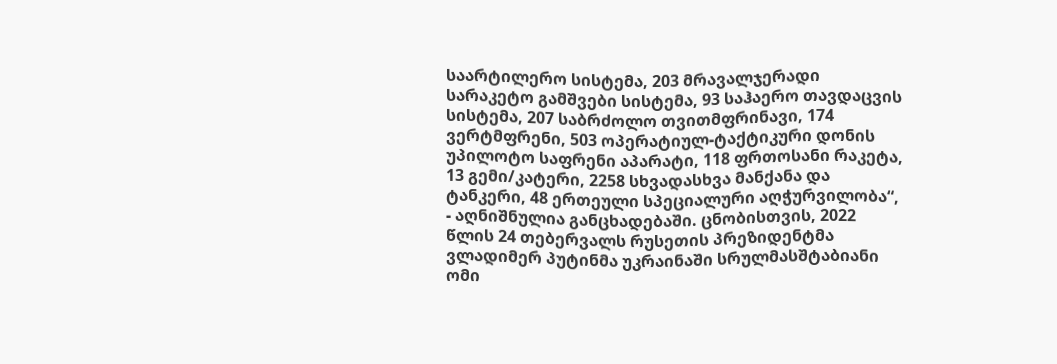საარტილერო სისტემა, 203 მრავალჯერადი სარაკეტო გამშვები სისტემა, 93 საჰაერო თავდაცვის სისტემა, 207 საბრძოლო თვითმფრინავი, 174 ვერტმფრენი, 503 ოპერატიულ-ტაქტიკური დონის უპილოტო საფრენი აპარატი, 118 ფრთოსანი რაკეტა, 13 გემი/კატერი, 2258 სხვადასხვა მანქანა და ტანკერი, 48 ერთეული სპეციალური აღჭურვილობა“, - აღნიშნულია განცხადებაში. ცნობისთვის, 2022 წლის 24 თებერვალს რუსეთის პრეზიდენტმა ვლადიმერ პუტინმა უკრაინაში სრულმასშტაბიანი ომი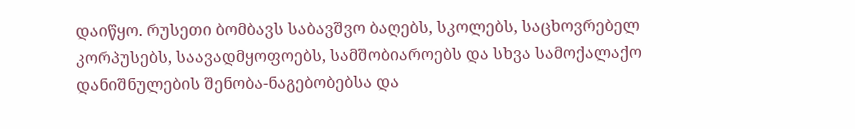დაიწყო. რუსეთი ბომბავს საბავშვო ბაღებს, სკოლებს, საცხოვრებელ კორპუსებს, საავადმყოფოებს, სამშობიაროებს და სხვა სამოქალაქო დანიშნულების შენობა-ნაგებობებსა და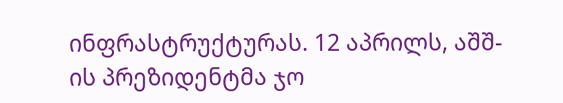ინფრასტრუქტურას. 12 აპრილს, აშშ-ის პრეზიდენტმა ჯო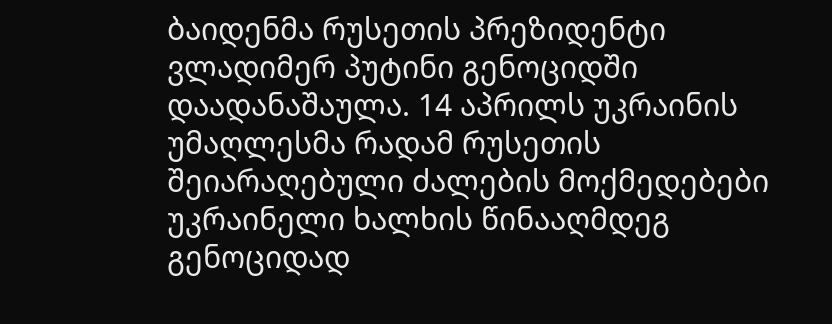ბაიდენმა რუსეთის პრეზიდენტი ვლადიმერ პუტინი გენოციდში დაადანაშაულა. 14 აპრილს უკრაინის უმაღლესმა რადამ რუსეთის შეიარაღებული ძალების მოქმედებები უკრაინელი ხალხის წინააღმდეგ გენოციდად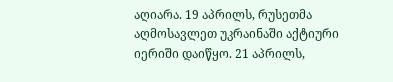აღიარა. 19 აპრილს, რუსეთმა აღმოსავლეთ უკრაინაში აქტიური იერიში დაიწყო. 21 აპრილს,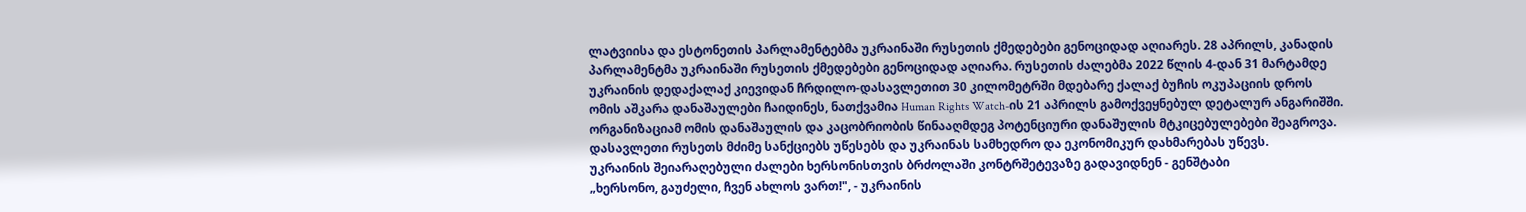ლატვიისა და ესტონეთის პარლამენტებმა უკრაინაში რუსეთის ქმედებები გენოციდად აღიარეს. 28 აპრილს, კანადის პარლამენტმა უკრაინაში რუსეთის ქმედებები გენოციდად აღიარა. რუსეთის ძალებმა 2022 წლის 4-დან 31 მარტამდე უკრაინის დედაქალაქ კიევიდან ჩრდილო-დასავლეთით 30 კილომეტრში მდებარე ქალაქ ბუჩის ოკუპაციის დროს ომის აშკარა დანაშაულები ჩაიდინეს, ნათქვამია Human Rights Watch-ის 21 აპრილს გამოქვეყნებულ დეტალურ ანგარიშში. ორგანიზაციამ ომის დანაშაულის და კაცობრიობის წინააღმდეგ პოტენციური დანაშულის მტკიცებულებები შეაგროვა. დასავლეთი რუსეთს მძიმე სანქციებს უწესებს და უკრაინას სამხედრო და ეკონომიკურ დახმარებას უწევს.
უკრაინის შეიარაღებული ძალები ხერსონისთვის ბრძოლაში კონტრშეტევაზე გადავიდნენ - გენშტაბი
„ხერსონო, გაუძელი, ჩვენ ახლოს ვართ!", - უკრაინის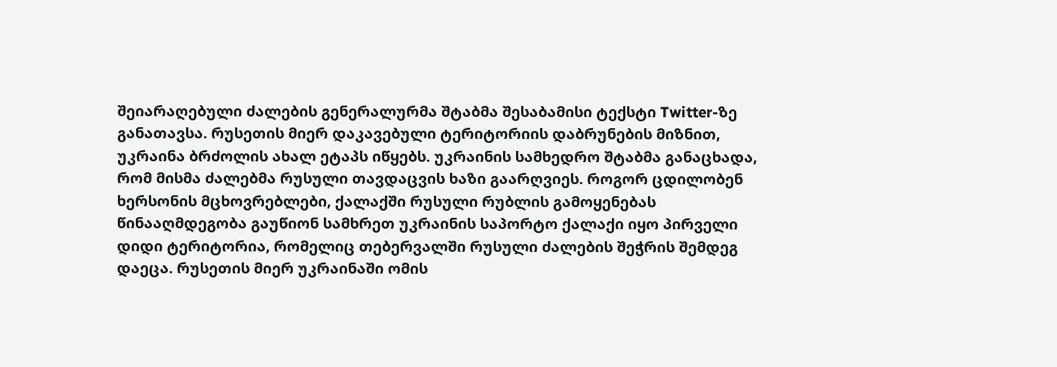შეიარაღებული ძალების გენერალურმა შტაბმა შესაბამისი ტექსტი Twitter-ზე განათავსა. რუსეთის მიერ დაკავებული ტერიტორიის დაბრუნების მიზნით, უკრაინა ბრძოლის ახალ ეტაპს იწყებს. უკრაინის სამხედრო შტაბმა განაცხადა, რომ მისმა ძალებმა რუსული თავდაცვის ხაზი გაარღვიეს. როგორ ცდილობენ ხერსონის მცხოვრებლები, ქალაქში რუსული რუბლის გამოყენებას წინააღმდეგობა გაუწიონ სამხრეთ უკრაინის საპორტო ქალაქი იყო პირველი დიდი ტერიტორია, რომელიც თებერვალში რუსული ძალების შეჭრის შემდეგ დაეცა. რუსეთის მიერ უკრაინაში ომის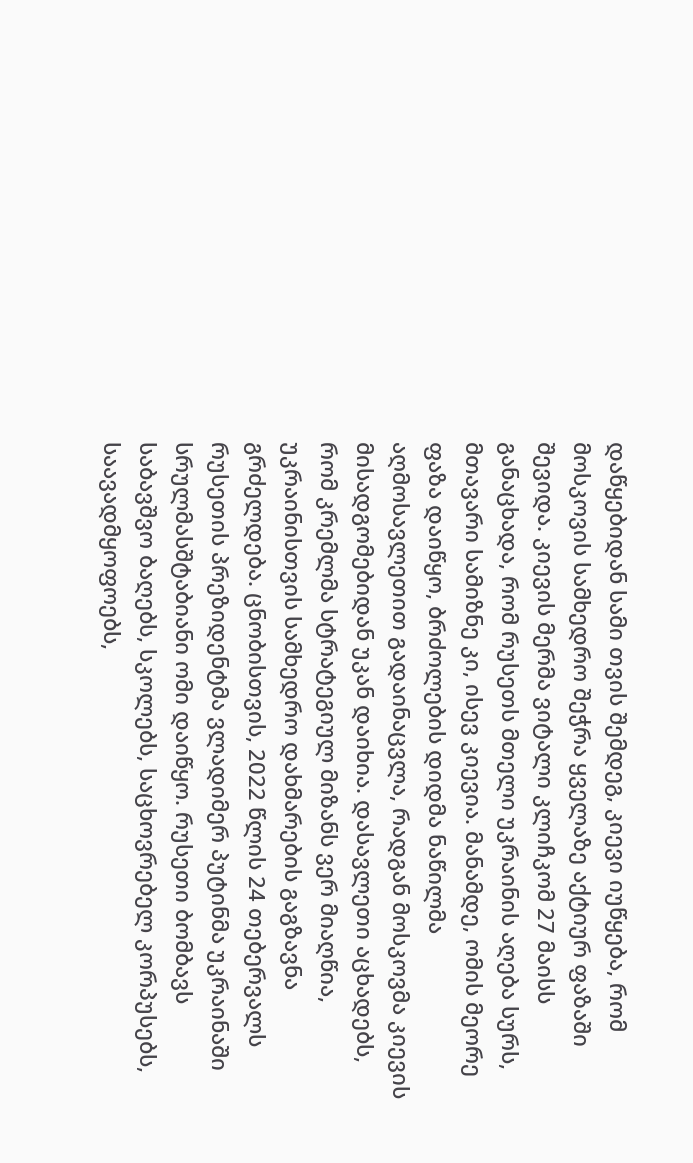დაწყებიდან სამი თვის შემდეგ, კიევი იუწყება, რომ მოსკოვის სამხედრო შეჭრა ყველაზე აქტიურ ფაზაში შევიდა. კიევის მერმა ვიტალი კლიჩკომ 27 მაისს განაცხადა, რომ რუსეთს მთელი უკრაინის აღება სურს, მთავარი სამიზნე კი, ისევ კიევია. მანამდე, ომის მეორე ფაზა დაიწყო, ბრძოლების დიდმა ნაწილმა აღმოსავლეთით გადაინაცვლა, რადგან მოსკოვმა კიევის მისადგომებიდან უკან დაიხია. დასავლეთი აცხადებს, რომ კრემლმა სტრატეგიულ მიზანს ვერ მიაღწია, უკრაინისთვის სამხედრო დახმარების გაგზავნა გრძელდება. ცნობისთვის, 2022 წლის 24 თებერვალს რუსეთის პრეზიდენტმა ვლადიმერ პუტინმა უკრაინაში სრულმასშტაბიანი ომი დაიწყო. რუსეთი ბომბავს საბავშვო ბაღებს, სკოლებს, საცხოვრებელ კორპუსებს, საავადმყოფოებს,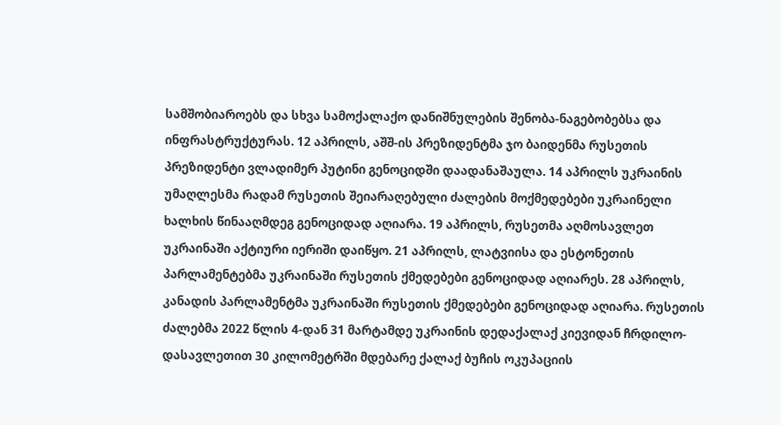სამშობიაროებს და სხვა სამოქალაქო დანიშნულების შენობა-ნაგებობებსა და ინფრასტრუქტურას. 12 აპრილს, აშშ-ის პრეზიდენტმა ჯო ბაიდენმა რუსეთის პრეზიდენტი ვლადიმერ პუტინი გენოციდში დაადანაშაულა. 14 აპრილს უკრაინის უმაღლესმა რადამ რუსეთის შეიარაღებული ძალების მოქმედებები უკრაინელი ხალხის წინააღმდეგ გენოციდად აღიარა. 19 აპრილს, რუსეთმა აღმოსავლეთ უკრაინაში აქტიური იერიში დაიწყო. 21 აპრილს, ლატვიისა და ესტონეთის პარლამენტებმა უკრაინაში რუსეთის ქმედებები გენოციდად აღიარეს. 28 აპრილს, კანადის პარლამენტმა უკრაინაში რუსეთის ქმედებები გენოციდად აღიარა. რუსეთის ძალებმა 2022 წლის 4-დან 31 მარტამდე უკრაინის დედაქალაქ კიევიდან ჩრდილო-დასავლეთით 30 კილომეტრში მდებარე ქალაქ ბუჩის ოკუპაციის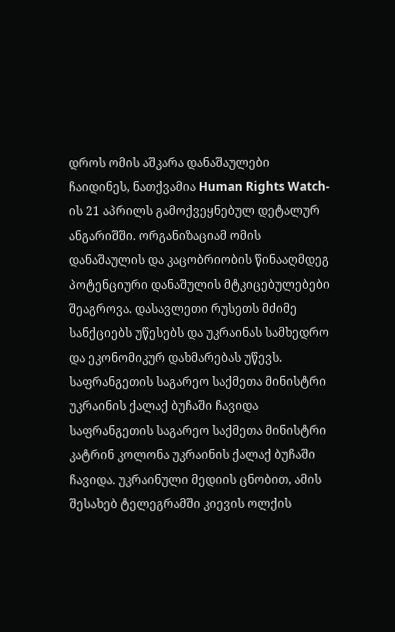დროს ომის აშკარა დანაშაულები ჩაიდინეს, ნათქვამია Human Rights Watch-ის 21 აპრილს გამოქვეყნებულ დეტალურ ანგარიშში. ორგანიზაციამ ომის დანაშაულის და კაცობრიობის წინააღმდეგ პოტენციური დანაშულის მტკიცებულებები შეაგროვა. დასავლეთი რუსეთს მძიმე სანქციებს უწესებს და უკრაინას სამხედრო და ეკონომიკურ დახმარებას უწევს.
საფრანგეთის საგარეო საქმეთა მინისტრი უკრაინის ქალაქ ბუჩაში ჩავიდა
საფრანგეთის საგარეო საქმეთა მინისტრი კატრინ კოლონა უკრაინის ქალაქ ბუჩაში ჩავიდა. უკრაინული მედიის ცნობით, ამის შესახებ ტელეგრამში კიევის ოლქის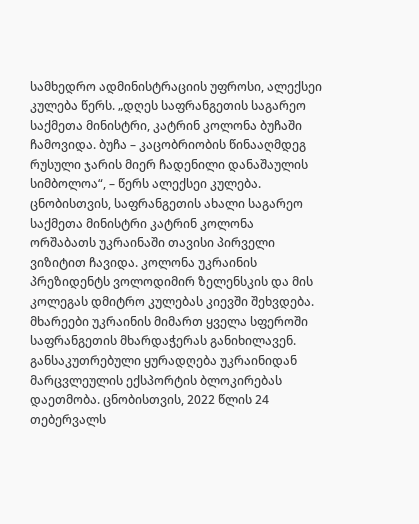სამხედრო ადმინისტრაციის უფროსი, ალექსეი კულება წერს. „დღეს საფრანგეთის საგარეო საქმეთა მინისტრი, კატრინ კოლონა ბუჩაში ჩამოვიდა. ბუჩა – კაცობრიობის წინააღმდეგ რუსული ჯარის მიერ ჩადენილი დანაშაულის სიმბოლოა“, – წერს ალექსეი კულება. ცნობისთვის, საფრანგეთის ახალი საგარეო საქმეთა მინისტრი კატრინ კოლონა ორშაბათს უკრაინაში თავისი პირველი ვიზიტით ჩავიდა. კოლონა უკრაინის პრეზიდენტს ვოლოდიმირ ზელენსკის და მის კოლეგას დმიტრო კულებას კიევში შეხვდება. მხარეები უკრაინის მიმართ ყველა სფეროში საფრანგეთის მხარდაჭერას განიხილავენ. განსაკუთრებული ყურადღება უკრაინიდან მარცვლეულის ექსპორტის ბლოკირებას დაეთმობა. ცნობისთვის, 2022 წლის 24 თებერვალს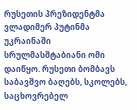რუსეთის პრეზიდენტმა ვლადიმერ პუტინმა უკრაინაში სრულმასშტაბიანი ომი დაიწყო. რუსეთი ბომბავს საბავშვო ბაღებს, სკოლებს, საცხოვრებელ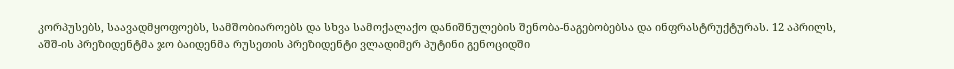კორპუსებს, საავადმყოფოებს, სამშობიაროებს და სხვა სამოქალაქო დანიშნულების შენობა-ნაგებობებსა და ინფრასტრუქტურას. 12 აპრილს, აშშ-ის პრეზიდენტმა ჯო ბაიდენმა რუსეთის პრეზიდენტი ვლადიმერ პუტინი გენოციდში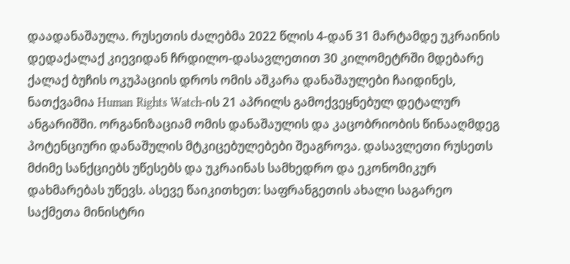დაადანაშაულა. რუსეთის ძალებმა 2022 წლის 4-დან 31 მარტამდე უკრაინის დედაქალაქ კიევიდან ჩრდილო-დასავლეთით 30 კილომეტრში მდებარე ქალაქ ბუჩის ოკუპაციის დროს ომის აშკარა დანაშაულები ჩაიდინეს, ნათქვამია Human Rights Watch-ის 21 აპრილს გამოქვეყნებულ დეტალურ ანგარიშში. ორგანიზაციამ ომის დანაშაულის და კაცობრიობის წინააღმდეგ პოტენციური დანაშულის მტკიცებულებები შეაგროვა. დასავლეთი რუსეთს მძიმე სანქციებს უწესებს და უკრაინას სამხედრო და ეკონომიკურ დახმარებას უწევს. ასევე წაიკითხეთ: საფრანგეთის ახალი საგარეო საქმეთა მინისტრი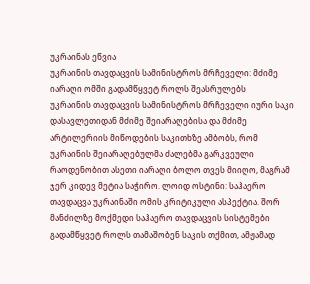უკრაინას ეწვია
უკრაინის თავდაცვის სამინისტროს მრჩეველი: მძიმე იარაღი ომში გადამწყვეტ როლს შეასრულებს
უკრაინის თავდაცვის სამინისტროს მრჩეველი იური საკი დასავლეთიდან მძიმე შეიარაღებისა და მძიმე არტილერიის მიწოდების საკითხზე ამბობს, რომ უკრაინის შეიარაღებულმა ძალებმა გარკვეული რაოდენობით ასეთი იარაღი ბოლო თვეს მიიღო, მაგრამ ჯერ კიდევ მეტია საჭირო. ლოიდ ოსტინი: საჰაერო თავდაცვა უკრაინაში ომის კრიტიკული ასპექტია. შორ მანძილზე მოქმედი საჰაერო თავდაცვის სისტემები გადამწყვეტ როლს თამაშობენ საკის თქმით, ამჟამად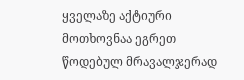ყველაზე აქტიური მოთხოვნაა ეგრეთ წოდებულ მრავალჯერად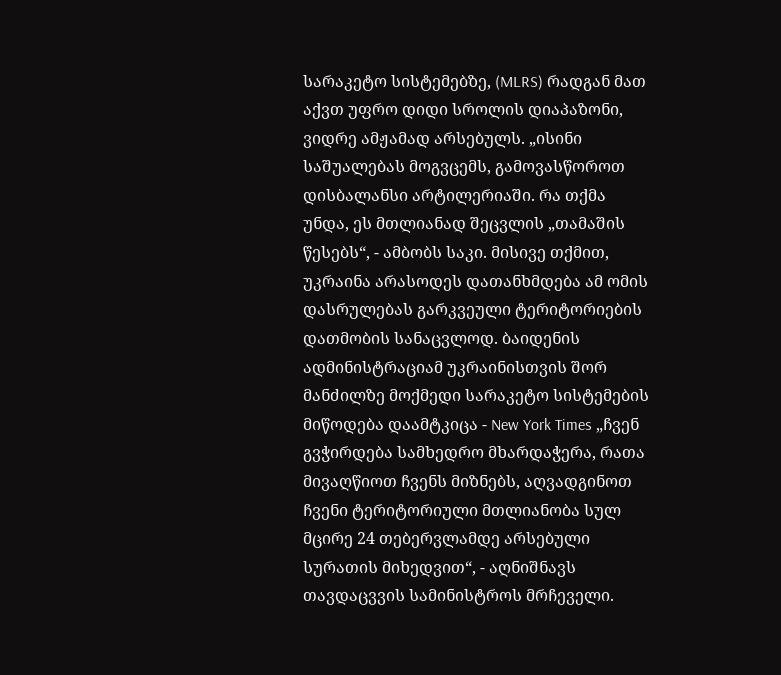სარაკეტო სისტემებზე, (MLRS) რადგან მათ აქვთ უფრო დიდი სროლის დიაპაზონი, ვიდრე ამჟამად არსებულს. „ისინი საშუალებას მოგვცემს, გამოვასწოროთ დისბალანსი არტილერიაში. რა თქმა უნდა, ეს მთლიანად შეცვლის „თამაშის წესებს“, - ამბობს საკი. მისივე თქმით, უკრაინა არასოდეს დათანხმდება ამ ომის დასრულებას გარკვეული ტერიტორიების დათმობის სანაცვლოდ. ბაიდენის ადმინისტრაციამ უკრაინისთვის შორ მანძილზე მოქმედი სარაკეტო სისტემების მიწოდება დაამტკიცა - New York Times „ჩვენ გვჭირდება სამხედრო მხარდაჭერა, რათა მივაღწიოთ ჩვენს მიზნებს, აღვადგინოთ ჩვენი ტერიტორიული მთლიანობა სულ მცირე 24 თებერვლამდე არსებული სურათის მიხედვით“, - აღნიშნავს თავდაცვვის სამინისტროს მრჩეველი.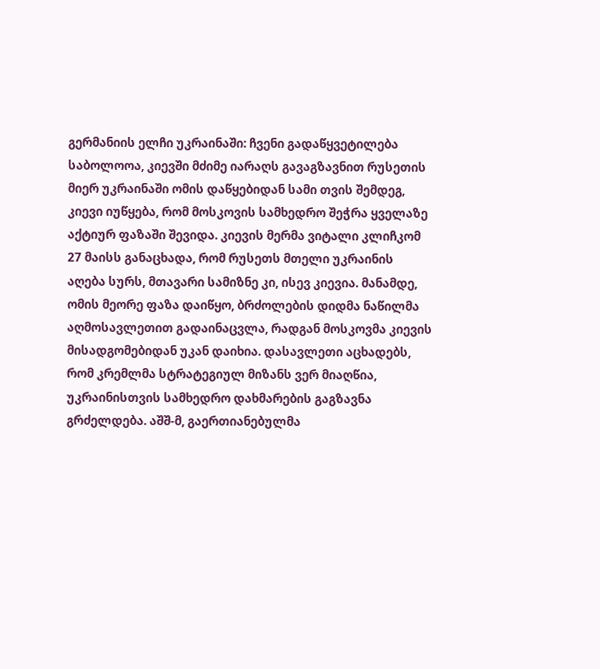გერმანიის ელჩი უკრაინაში: ჩვენი გადაწყვეტილება საბოლოოა, კიევში მძიმე იარაღს გავაგზავნით რუსეთის მიერ უკრაინაში ომის დაწყებიდან სამი თვის შემდეგ, კიევი იუწყება, რომ მოსკოვის სამხედრო შეჭრა ყველაზე აქტიურ ფაზაში შევიდა. კიევის მერმა ვიტალი კლიჩკომ 27 მაისს განაცხადა, რომ რუსეთს მთელი უკრაინის აღება სურს, მთავარი სამიზნე კი, ისევ კიევია. მანამდე, ომის მეორე ფაზა დაიწყო, ბრძოლების დიდმა ნაწილმა აღმოსავლეთით გადაინაცვლა, რადგან მოსკოვმა კიევის მისადგომებიდან უკან დაიხია. დასავლეთი აცხადებს, რომ კრემლმა სტრატეგიულ მიზანს ვერ მიაღწია, უკრაინისთვის სამხედრო დახმარების გაგზავნა გრძელდება. აშშ-მ, გაერთიანებულმა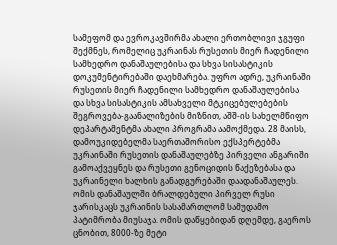სამეფომ და ევროკავშირმა ახალი ერთობლივი ჯგუფი შექმნეს, რომელიც უკრაინას რუსეთის მიერ ჩადენილი სამხედრო დანაშაულებისა და სხვა სისასტიკის დოკუმენტირებაში დაეხმარება. უფრო ადრე, უკრაინაში რუსეთის მიერ ჩადენილი სამხედრო დანაშაულებისა და სხვა სისასტიკის ამსახველი მტკიცებულებების შეგროვება-გაანალიზების მიზნით, აშშ-ის სახელმწიფო დეპარტამენტმა ახალი პროგრამა აამოქმედა. 28 მაისს, დამოუკიდებელმა საერთაშორისო ექსპერტებმა უკრაინაში რუსეთის დანაშაულებზე პირველი ანგარიში გამოაქვეყნეს და რუსეთი გენოციდის წაქეზებასა და უკრაინელი ხალხის განადგურებაში დაადანაშაულეს. ომის დანაშაულში ბრალდებული პირველ რუსი ჯარისკაცს უკრაინის სასამართლომ სამუდამო პატიმრობა მიუსაჯა. ომის დაწყებიდან დღემდე, გაეროს ცნობით, 8000-ზე მეტი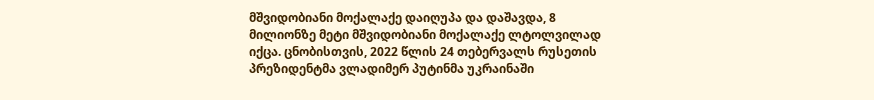მშვიდობიანი მოქალაქე დაიღუპა და დაშავდა, 8 მილიონზე მეტი მშვიდობიანი მოქალაქე ლტოლვილად იქცა. ცნობისთვის, 2022 წლის 24 თებერვალს რუსეთის პრეზიდენტმა ვლადიმერ პუტინმა უკრაინაში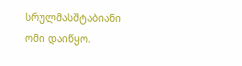სრულმასშტაბიანი ომი დაიწყო.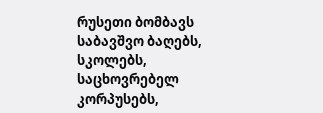რუსეთი ბომბავს საბავშვო ბაღებს, სკოლებს, საცხოვრებელ კორპუსებს,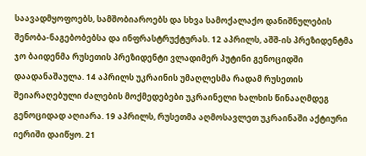საავადმყოფოებს, სამშობიაროებს და სხვა სამოქალაქო დანიშნულების შენობა-ნაგებობებსა და ინფრასტრუქტურას. 12 აპრილს, აშშ-ის პრეზიდენტმა ჯო ბაიდენმა რუსეთის პრეზიდენტი ვლადიმერ პუტინი გენოციდში დაადანაშაულა. 14 აპრილს უკრაინის უმაღლესმა რადამ რუსეთის შეიარაღებული ძალების მოქმედებები უკრაინელი ხალხის წინააღმდეგ გენოციდად აღიარა. 19 აპრილს, რუსეთმა აღმოსავლეთ უკრაინაში აქტიური იერიში დაიწყო. 21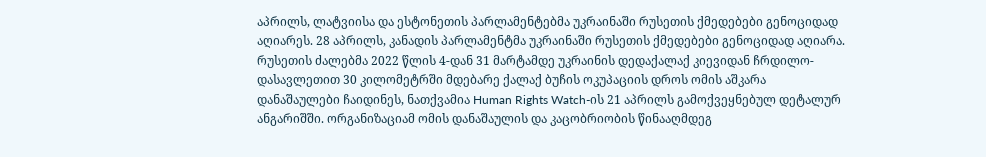აპრილს, ლატვიისა და ესტონეთის პარლამენტებმა უკრაინაში რუსეთის ქმედებები გენოციდად აღიარეს. 28 აპრილს, კანადის პარლამენტმა უკრაინაში რუსეთის ქმედებები გენოციდად აღიარა. რუსეთის ძალებმა 2022 წლის 4-დან 31 მარტამდე უკრაინის დედაქალაქ კიევიდან ჩრდილო-დასავლეთით 30 კილომეტრში მდებარე ქალაქ ბუჩის ოკუპაციის დროს ომის აშკარა დანაშაულები ჩაიდინეს, ნათქვამია Human Rights Watch-ის 21 აპრილს გამოქვეყნებულ დეტალურ ანგარიშში. ორგანიზაციამ ომის დანაშაულის და კაცობრიობის წინააღმდეგ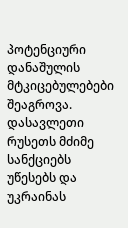პოტენციური დანაშულის მტკიცებულებები შეაგროვა. დასავლეთი რუსეთს მძიმე სანქციებს უწესებს და უკრაინას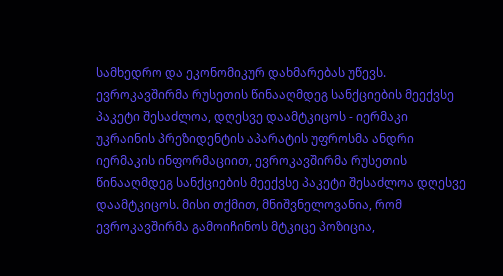სამხედრო და ეკონომიკურ დახმარებას უწევს.
ევროკავშირმა რუსეთის წინააღმდეგ სანქციების მეექვსე პაკეტი შესაძლოა, დღესვე დაამტკიცოს - იერმაკი
უკრაინის პრეზიდენტის აპარატის უფროსმა ანდრი იერმაკის ინფორმაციით, ევროკავშირმა რუსეთის წინააღმდეგ სანქციების მეექვსე პაკეტი შესაძლოა დღესვე დაამტკიცოს. მისი თქმით, მნიშვნელოვანია, რომ ევროკავშირმა გამოიჩინოს მტკიცე პოზიცია,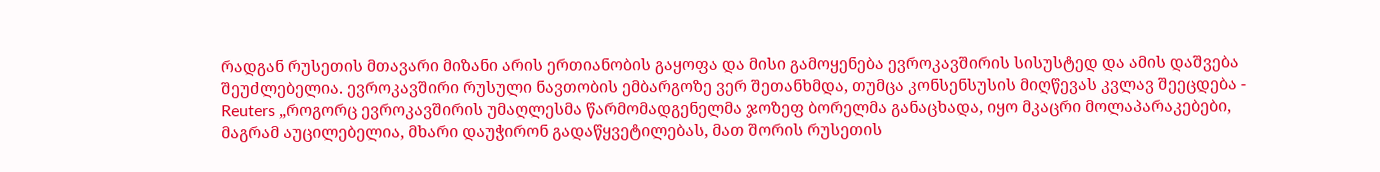რადგან რუსეთის მთავარი მიზანი არის ერთიანობის გაყოფა და მისი გამოყენება ევროკავშირის სისუსტედ და ამის დაშვება შეუძლებელია. ევროკავშირი რუსული ნავთობის ემბარგოზე ვერ შეთანხმდა, თუმცა კონსენსუსის მიღწევას კვლავ შეეცდება - Reuters „როგორც ევროკავშირის უმაღლესმა წარმომადგენელმა ჯოზეფ ბორელმა განაცხადა, იყო მკაცრი მოლაპარაკებები, მაგრამ აუცილებელია, მხარი დაუჭირონ გადაწყვეტილებას, მათ შორის რუსეთის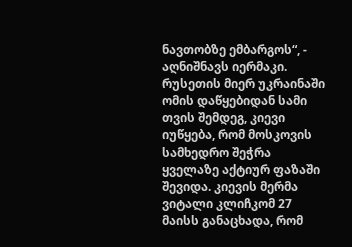ნავთობზე ემბარგოს“, - აღნიშნავს იერმაკი. რუსეთის მიერ უკრაინაში ომის დაწყებიდან სამი თვის შემდეგ, კიევი იუწყება, რომ მოსკოვის სამხედრო შეჭრა ყველაზე აქტიურ ფაზაში შევიდა. კიევის მერმა ვიტალი კლიჩკომ 27 მაისს განაცხადა, რომ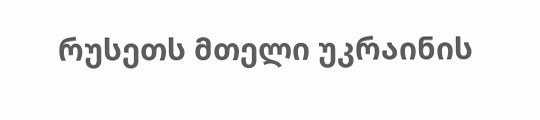რუსეთს მთელი უკრაინის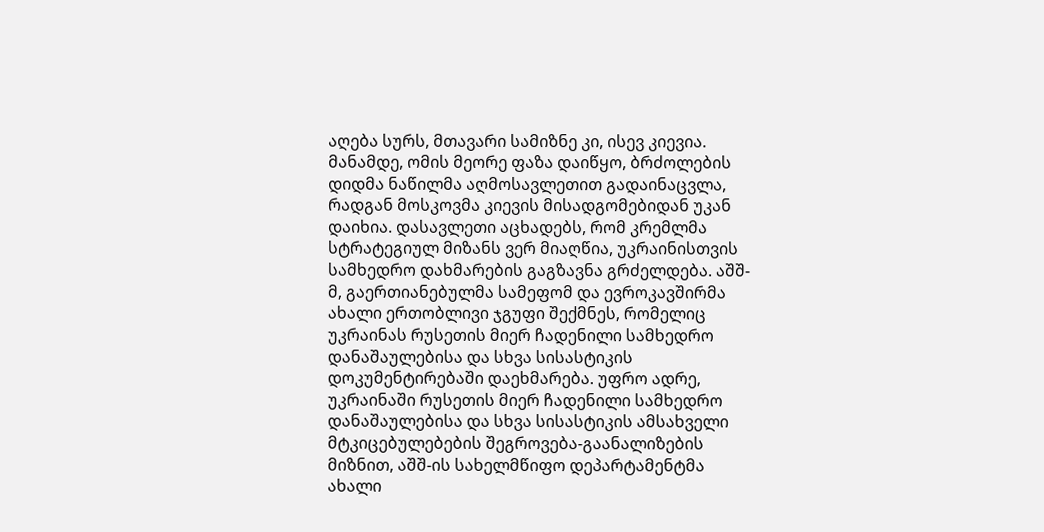აღება სურს, მთავარი სამიზნე კი, ისევ კიევია. მანამდე, ომის მეორე ფაზა დაიწყო, ბრძოლების დიდმა ნაწილმა აღმოსავლეთით გადაინაცვლა, რადგან მოსკოვმა კიევის მისადგომებიდან უკან დაიხია. დასავლეთი აცხადებს, რომ კრემლმა სტრატეგიულ მიზანს ვერ მიაღწია, უკრაინისთვის სამხედრო დახმარების გაგზავნა გრძელდება. აშშ-მ, გაერთიანებულმა სამეფომ და ევროკავშირმა ახალი ერთობლივი ჯგუფი შექმნეს, რომელიც უკრაინას რუსეთის მიერ ჩადენილი სამხედრო დანაშაულებისა და სხვა სისასტიკის დოკუმენტირებაში დაეხმარება. უფრო ადრე, უკრაინაში რუსეთის მიერ ჩადენილი სამხედრო დანაშაულებისა და სხვა სისასტიკის ამსახველი მტკიცებულებების შეგროვება-გაანალიზების მიზნით, აშშ-ის სახელმწიფო დეპარტამენტმა ახალი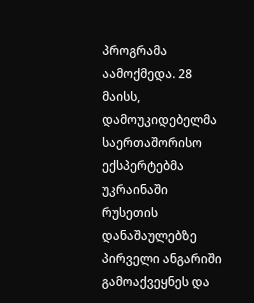პროგრამა აამოქმედა. 28 მაისს, დამოუკიდებელმა საერთაშორისო ექსპერტებმა უკრაინაში რუსეთის დანაშაულებზე პირველი ანგარიში გამოაქვეყნეს და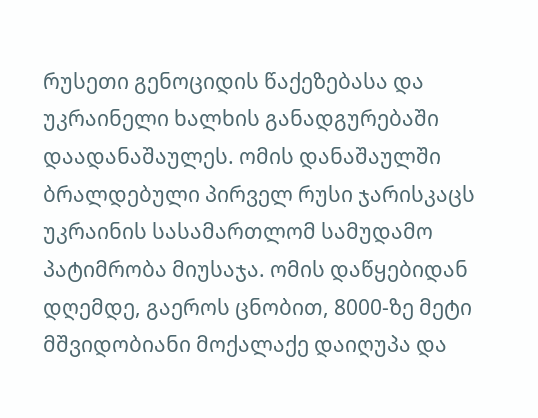რუსეთი გენოციდის წაქეზებასა და უკრაინელი ხალხის განადგურებაში დაადანაშაულეს. ომის დანაშაულში ბრალდებული პირველ რუსი ჯარისკაცს უკრაინის სასამართლომ სამუდამო პატიმრობა მიუსაჯა. ომის დაწყებიდან დღემდე, გაეროს ცნობით, 8000-ზე მეტი მშვიდობიანი მოქალაქე დაიღუპა და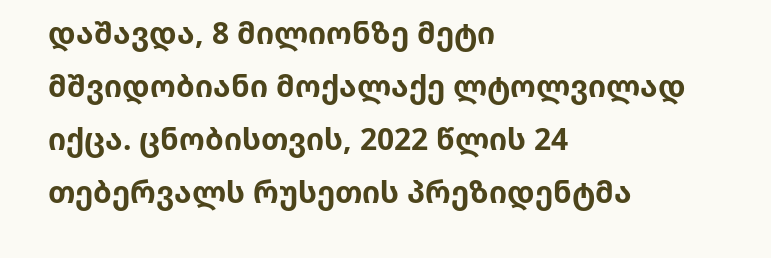დაშავდა, 8 მილიონზე მეტი მშვიდობიანი მოქალაქე ლტოლვილად იქცა. ცნობისთვის, 2022 წლის 24 თებერვალს რუსეთის პრეზიდენტმა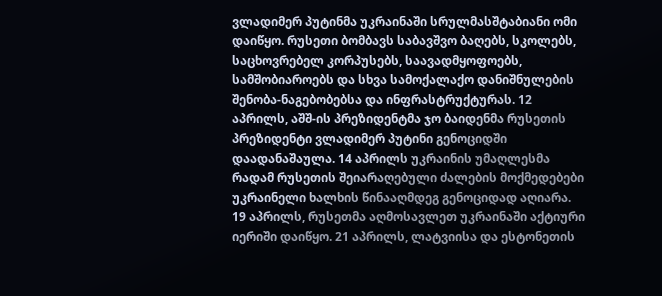ვლადიმერ პუტინმა უკრაინაში სრულმასშტაბიანი ომი დაიწყო. რუსეთი ბომბავს საბავშვო ბაღებს, სკოლებს, საცხოვრებელ კორპუსებს, საავადმყოფოებს, სამშობიაროებს და სხვა სამოქალაქო დანიშნულების შენობა-ნაგებობებსა და ინფრასტრუქტურას. 12 აპრილს, აშშ-ის პრეზიდენტმა ჯო ბაიდენმა რუსეთის პრეზიდენტი ვლადიმერ პუტინი გენოციდში დაადანაშაულა. 14 აპრილს უკრაინის უმაღლესმა რადამ რუსეთის შეიარაღებული ძალების მოქმედებები უკრაინელი ხალხის წინააღმდეგ გენოციდად აღიარა. 19 აპრილს, რუსეთმა აღმოსავლეთ უკრაინაში აქტიური იერიში დაიწყო. 21 აპრილს, ლატვიისა და ესტონეთის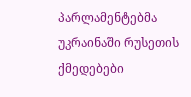პარლამენტებმა უკრაინაში რუსეთის ქმედებები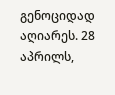გენოციდად აღიარეს. 28 აპრილს,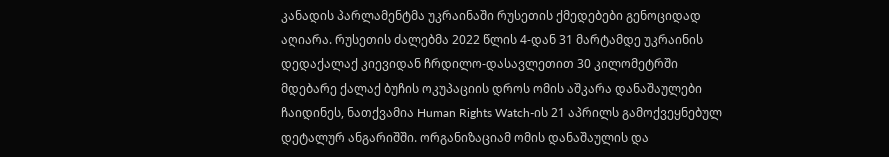კანადის პარლამენტმა უკრაინაში რუსეთის ქმედებები გენოციდად აღიარა. რუსეთის ძალებმა 2022 წლის 4-დან 31 მარტამდე უკრაინის დედაქალაქ კიევიდან ჩრდილო-დასავლეთით 30 კილომეტრში მდებარე ქალაქ ბუჩის ოკუპაციის დროს ომის აშკარა დანაშაულები ჩაიდინეს, ნათქვამია Human Rights Watch-ის 21 აპრილს გამოქვეყნებულ დეტალურ ანგარიშში. ორგანიზაციამ ომის დანაშაულის და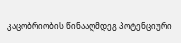კაცობრიობის წინააღმდეგ პოტენციური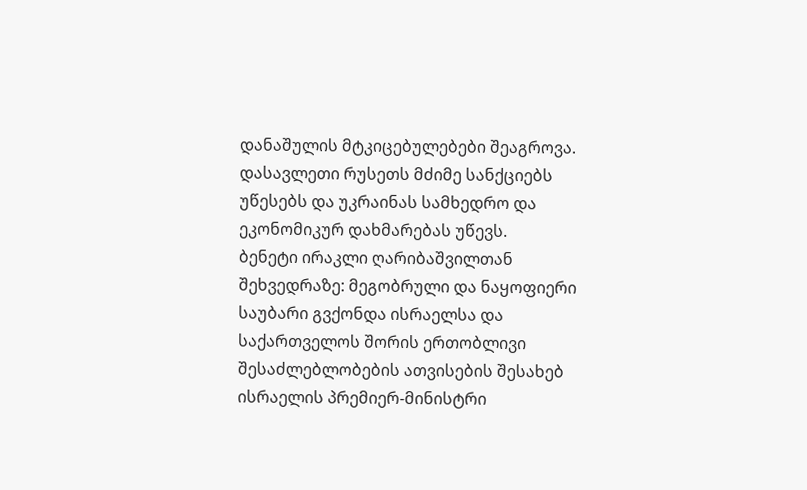დანაშულის მტკიცებულებები შეაგროვა. დასავლეთი რუსეთს მძიმე სანქციებს უწესებს და უკრაინას სამხედრო და ეკონომიკურ დახმარებას უწევს.
ბენეტი ირაკლი ღარიბაშვილთან შეხვედრაზე: მეგობრული და ნაყოფიერი საუბარი გვქონდა ისრაელსა და საქართველოს შორის ერთობლივი შესაძლებლობების ათვისების შესახებ
ისრაელის პრემიერ-მინისტრი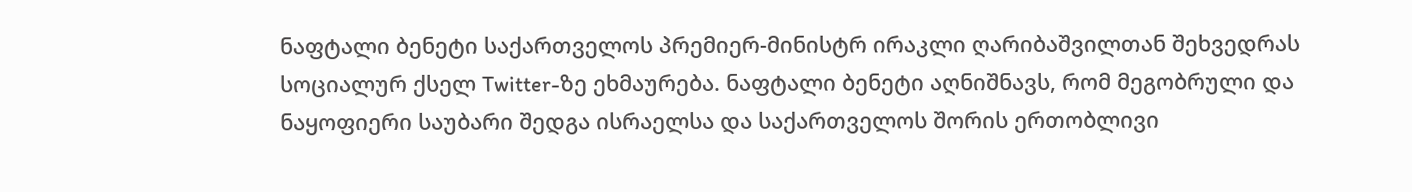ნაფტალი ბენეტი საქართველოს პრემიერ-მინისტრ ირაკლი ღარიბაშვილთან შეხვედრას სოციალურ ქსელ Twitter-ზე ეხმაურება. ნაფტალი ბენეტი აღნიშნავს, რომ მეგობრული და ნაყოფიერი საუბარი შედგა ისრაელსა და საქართველოს შორის ერთობლივი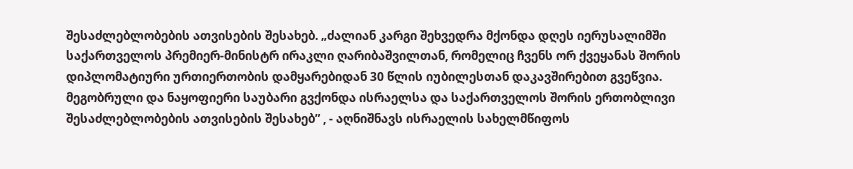შესაძლებლობების ათვისების შესახებ. „ძალიან კარგი შეხვედრა მქონდა დღეს იერუსალიმში საქართველოს პრემიერ-მინისტრ ირაკლი ღარიბაშვილთან, რომელიც ჩვენს ორ ქვეყანას შორის დიპლომატიური ურთიერთობის დამყარებიდან 30 წლის იუბილესთან დაკავშირებით გვეწვია. მეგობრული და ნაყოფიერი საუბარი გვქონდა ისრაელსა და საქართველოს შორის ერთობლივი შესაძლებლობების ათვისების შესახებ” , - აღნიშნავს ისრაელის სახელმწიფოს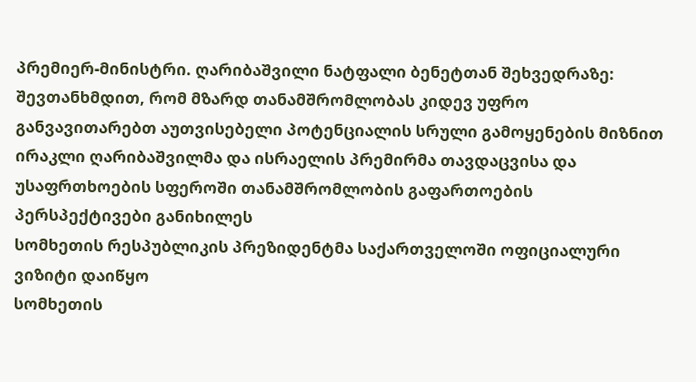პრემიერ-მინისტრი. ღარიბაშვილი ნატფალი ბენეტთან შეხვედრაზე: შევთანხმდით, რომ მზარდ თანამშრომლობას კიდევ უფრო განვავითარებთ აუთვისებელი პოტენციალის სრული გამოყენების მიზნით ირაკლი ღარიბაშვილმა და ისრაელის პრემირმა თავდაცვისა და უსაფრთხოების სფეროში თანამშრომლობის გაფართოების პერსპექტივები განიხილეს
სომხეთის რესპუბლიკის პრეზიდენტმა საქართველოში ოფიციალური ვიზიტი დაიწყო
სომხეთის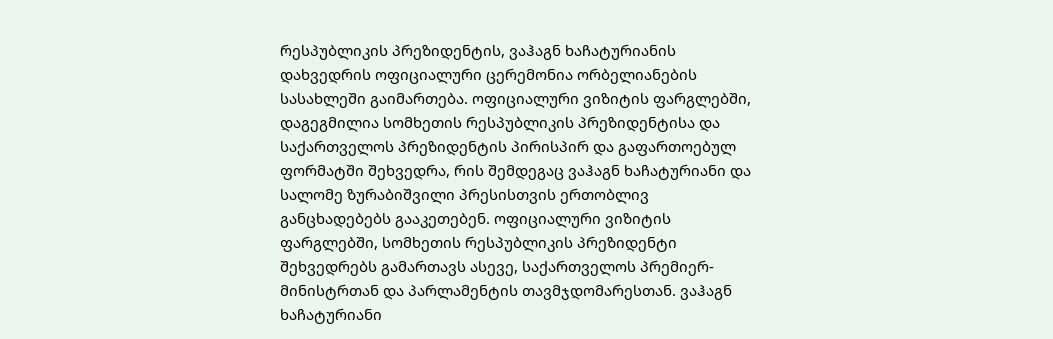რესპუბლიკის პრეზიდენტის, ვაჰაგნ ხაჩატურიანის დახვედრის ოფიციალური ცერემონია ორბელიანების სასახლეში გაიმართება. ოფიციალური ვიზიტის ფარგლებში, დაგეგმილია სომხეთის რესპუბლიკის პრეზიდენტისა და საქართველოს პრეზიდენტის პირისპირ და გაფართოებულ ფორმატში შეხვედრა, რის შემდეგაც ვაჰაგნ ხაჩატურიანი და სალომე ზურაბიშვილი პრესისთვის ერთობლივ განცხადებებს გააკეთებენ. ოფიციალური ვიზიტის ფარგლებში, სომხეთის რესპუბლიკის პრეზიდენტი შეხვედრებს გამართავს ასევე, საქართველოს პრემიერ-მინისტრთან და პარლამენტის თავმჯდომარესთან. ვაჰაგნ ხაჩატურიანი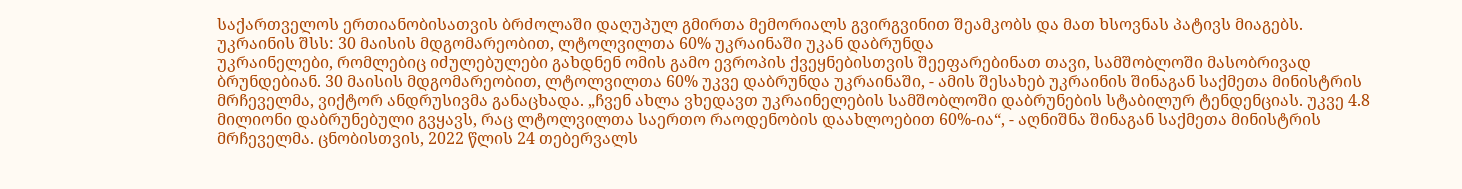საქართველოს ერთიანობისათვის ბრძოლაში დაღუპულ გმირთა მემორიალს გვირგვინით შეამკობს და მათ ხსოვნას პატივს მიაგებს.
უკრაინის შსს: 30 მაისის მდგომარეობით, ლტოლვილთა 60% უკრაინაში უკან დაბრუნდა
უკრაინელები, რომლებიც იძულებულები გახდნენ ომის გამო ევროპის ქვეყნებისთვის შეეფარებინათ თავი, სამშობლოში მასობრივად ბრუნდებიან. 30 მაისის მდგომარეობით, ლტოლვილთა 60% უკვე დაბრუნდა უკრაინაში, - ამის შესახებ უკრაინის შინაგან საქმეთა მინისტრის მრჩეველმა, ვიქტორ ანდრუსივმა განაცხადა. „ჩვენ ახლა ვხედავთ უკრაინელების სამშობლოში დაბრუნების სტაბილურ ტენდენციას. უკვე 4.8 მილიონი დაბრუნებული გვყავს, რაც ლტოლვილთა საერთო რაოდენობის დაახლოებით 60%-ია“, - აღნიშნა შინაგან საქმეთა მინისტრის მრჩეველმა. ცნობისთვის, 2022 წლის 24 თებერვალს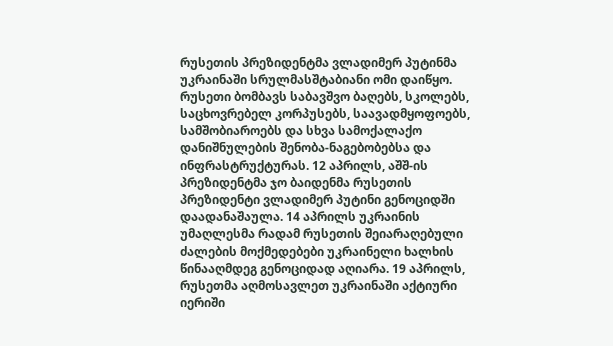რუსეთის პრეზიდენტმა ვლადიმერ პუტინმა უკრაინაში სრულმასშტაბიანი ომი დაიწყო. რუსეთი ბომბავს საბავშვო ბაღებს, სკოლებს, საცხოვრებელ კორპუსებს, საავადმყოფოებს, სამშობიაროებს და სხვა სამოქალაქო დანიშნულების შენობა-ნაგებობებსა და ინფრასტრუქტურას. 12 აპრილს, აშშ-ის პრეზიდენტმა ჯო ბაიდენმა რუსეთის პრეზიდენტი ვლადიმერ პუტინი გენოციდში დაადანაშაულა. 14 აპრილს უკრაინის უმაღლესმა რადამ რუსეთის შეიარაღებული ძალების მოქმედებები უკრაინელი ხალხის წინააღმდეგ გენოციდად აღიარა. 19 აპრილს, რუსეთმა აღმოსავლეთ უკრაინაში აქტიური იერიში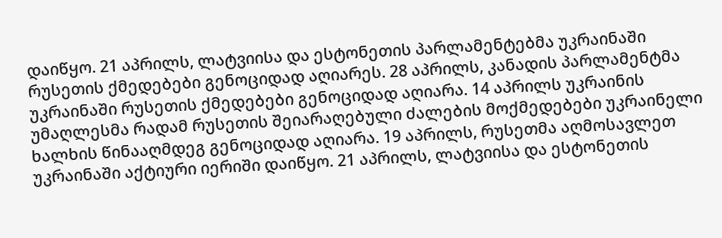დაიწყო. 21 აპრილს, ლატვიისა და ესტონეთის პარლამენტებმა უკრაინაში რუსეთის ქმედებები გენოციდად აღიარეს. 28 აპრილს, კანადის პარლამენტმა უკრაინაში რუსეთის ქმედებები გენოციდად აღიარა. 14 აპრილს უკრაინის უმაღლესმა რადამ რუსეთის შეიარაღებული ძალების მოქმედებები უკრაინელი ხალხის წინააღმდეგ გენოციდად აღიარა. 19 აპრილს, რუსეთმა აღმოსავლეთ უკრაინაში აქტიური იერიში დაიწყო. 21 აპრილს, ლატვიისა და ესტონეთის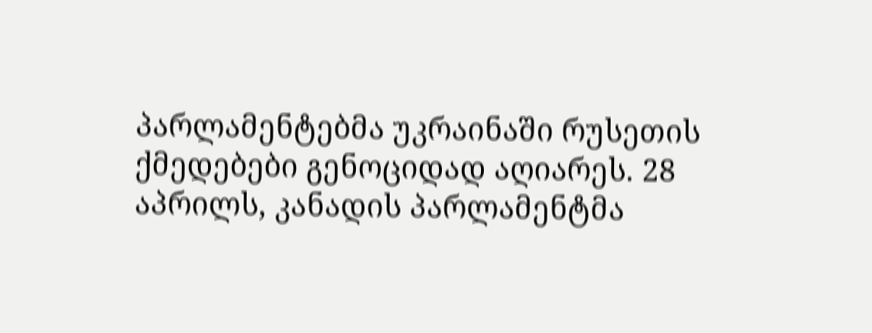პარლამენტებმა უკრაინაში რუსეთის ქმედებები გენოციდად აღიარეს. 28 აპრილს, კანადის პარლამენტმა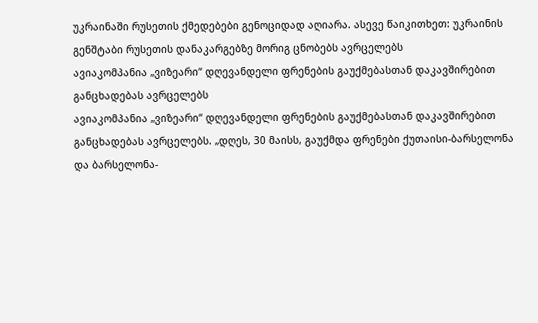უკრაინაში რუსეთის ქმედებები გენოციდად აღიარა. ასევე წაიკითხეთ: უკრაინის გენშტაბი რუსეთის დანაკარგებზე მორიგ ცნობებს ავრცელებს
ავიაკომპანია „ვიზეარი“ დღევანდელი ფრენების გაუქმებასთან დაკავშირებით განცხადებას ავრცელებს
ავიაკომპანია „ვიზეარი“ დღევანდელი ფრენების გაუქმებასთან დაკავშირებით განცხადებას ავრცელებს. „დღეს, 30 მაისს, გაუქმდა ფრენები ქუთაისი-ბარსელონა და ბარსელონა-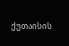ქუთაისის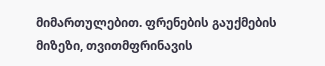მიმართულებით. ფრენების გაუქმების მიზეზი, თვითმფრინავის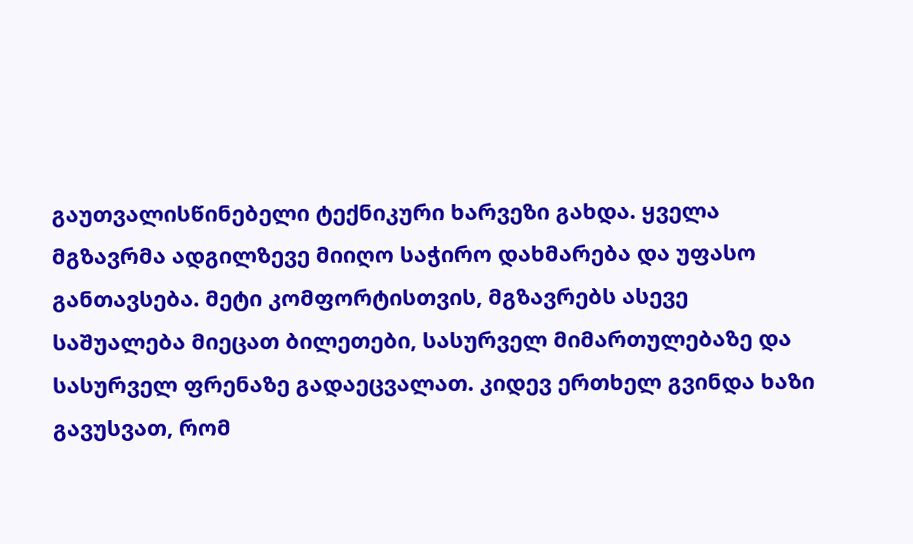გაუთვალისწინებელი ტექნიკური ხარვეზი გახდა. ყველა მგზავრმა ადგილზევე მიიღო საჭირო დახმარება და უფასო განთავსება. მეტი კომფორტისთვის, მგზავრებს ასევე საშუალება მიეცათ ბილეთები, სასურველ მიმართულებაზე და სასურველ ფრენაზე გადაეცვალათ. კიდევ ერთხელ გვინდა ხაზი გავუსვათ, რომ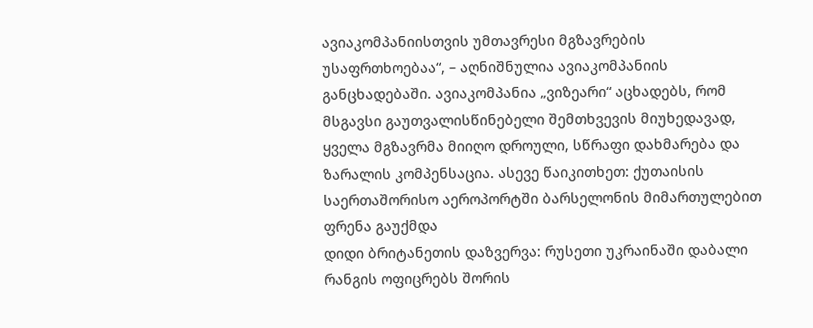ავიაკომპანიისთვის უმთავრესი მგზავრების უსაფრთხოებაა“, – აღნიშნულია ავიაკომპანიის განცხადებაში. ავიაკომპანია „ვიზეარი“ აცხადებს, რომ მსგავსი გაუთვალისწინებელი შემთხვევის მიუხედავად, ყველა მგზავრმა მიიღო დროული, სწრაფი დახმარება და ზარალის კომპენსაცია. ასევე წაიკითხეთ: ქუთაისის საერთაშორისო აეროპორტში ბარსელონის მიმართულებით ფრენა გაუქმდა
დიდი ბრიტანეთის დაზვერვა: რუსეთი უკრაინაში დაბალი რანგის ოფიცრებს შორის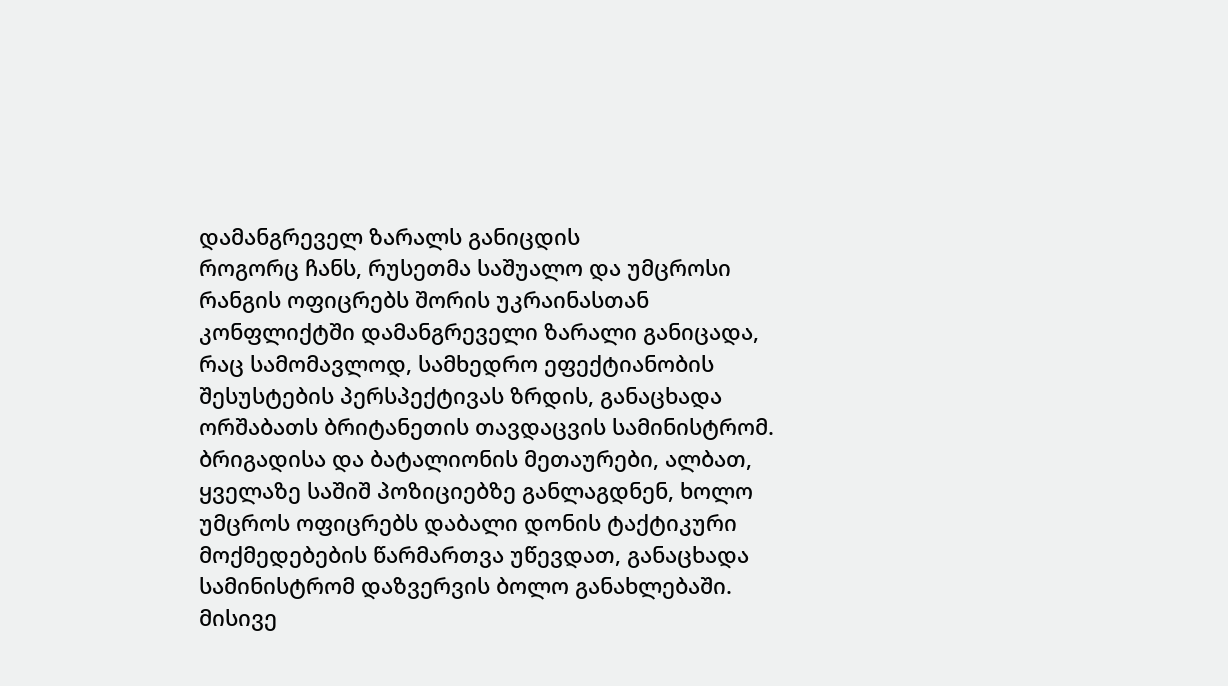დამანგრეველ ზარალს განიცდის
როგორც ჩანს, რუსეთმა საშუალო და უმცროსი რანგის ოფიცრებს შორის უკრაინასთან კონფლიქტში დამანგრეველი ზარალი განიცადა, რაც სამომავლოდ, სამხედრო ეფექტიანობის შესუსტების პერსპექტივას ზრდის, განაცხადა ორშაბათს ბრიტანეთის თავდაცვის სამინისტრომ. ბრიგადისა და ბატალიონის მეთაურები, ალბათ, ყველაზე საშიშ პოზიციებზე განლაგდნენ, ხოლო უმცროს ოფიცრებს დაბალი დონის ტაქტიკური მოქმედებების წარმართვა უწევდათ, განაცხადა სამინისტრომ დაზვერვის ბოლო განახლებაში. მისივე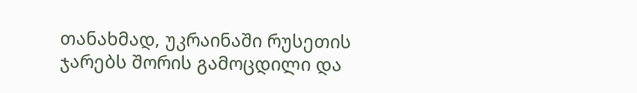თანახმად, უკრაინაში რუსეთის ჯარებს შორის გამოცდილი და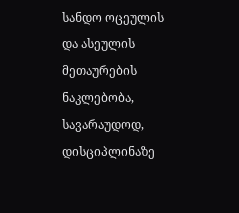სანდო ოცეულის და ასეულის მეთაურების ნაკლებობა, სავარაუდოდ, დისციპლინაზე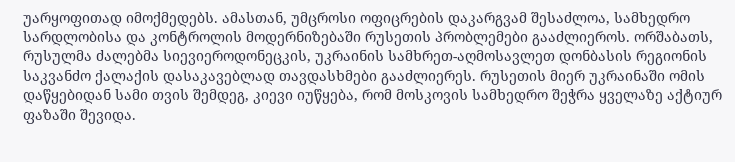უარყოფითად იმოქმედებს. ამასთან, უმცროსი ოფიცრების დაკარგვამ შესაძლოა, სამხედრო სარდლობისა და კონტროლის მოდერნიზებაში რუსეთის პრობლემები გააძლიეროს. ორშაბათს, რუსულმა ძალებმა სიევიეროდონეცკის, უკრაინის სამხრეთ-აღმოსავლეთ დონბასის რეგიონის საკვანძო ქალაქის დასაკავებლად თავდასხმები გააძლიერეს. რუსეთის მიერ უკრაინაში ომის დაწყებიდან სამი თვის შემდეგ, კიევი იუწყება, რომ მოსკოვის სამხედრო შეჭრა ყველაზე აქტიურ ფაზაში შევიდა.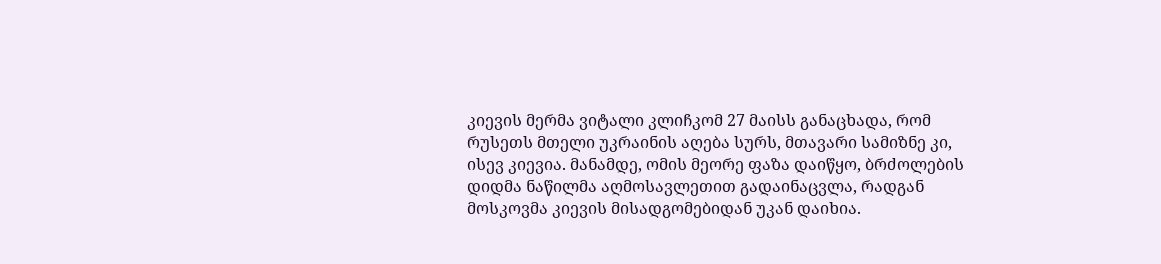კიევის მერმა ვიტალი კლიჩკომ 27 მაისს განაცხადა, რომ რუსეთს მთელი უკრაინის აღება სურს, მთავარი სამიზნე კი, ისევ კიევია. მანამდე, ომის მეორე ფაზა დაიწყო, ბრძოლების დიდმა ნაწილმა აღმოსავლეთით გადაინაცვლა, რადგან მოსკოვმა კიევის მისადგომებიდან უკან დაიხია.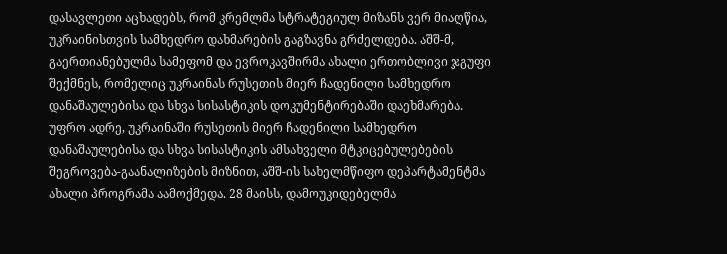დასავლეთი აცხადებს, რომ კრემლმა სტრატეგიულ მიზანს ვერ მიაღწია, უკრაინისთვის სამხედრო დახმარების გაგზავნა გრძელდება. აშშ-მ, გაერთიანებულმა სამეფომ და ევროკავშირმა ახალი ერთობლივი ჯგუფი შექმნეს, რომელიც უკრაინას რუსეთის მიერ ჩადენილი სამხედრო დანაშაულებისა და სხვა სისასტიკის დოკუმენტირებაში დაეხმარება. უფრო ადრე, უკრაინაში რუსეთის მიერ ჩადენილი სამხედრო დანაშაულებისა და სხვა სისასტიკის ამსახველი მტკიცებულებების შეგროვება-გაანალიზების მიზნით, აშშ-ის სახელმწიფო დეპარტამენტმა ახალი პროგრამა აამოქმედა. 28 მაისს, დამოუკიდებელმა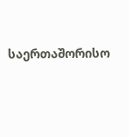საერთაშორისო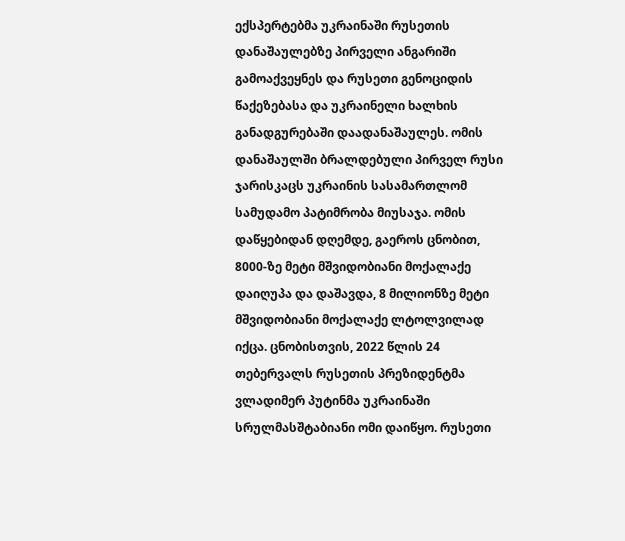ექსპერტებმა უკრაინაში რუსეთის დანაშაულებზე პირველი ანგარიში გამოაქვეყნეს და რუსეთი გენოციდის წაქეზებასა და უკრაინელი ხალხის განადგურებაში დაადანაშაულეს. ომის დანაშაულში ბრალდებული პირველ რუსი ჯარისკაცს უკრაინის სასამართლომ სამუდამო პატიმრობა მიუსაჯა. ომის დაწყებიდან დღემდე, გაეროს ცნობით, 8000-ზე მეტი მშვიდობიანი მოქალაქე დაიღუპა და დაშავდა, 8 მილიონზე მეტი მშვიდობიანი მოქალაქე ლტოლვილად იქცა. ცნობისთვის, 2022 წლის 24 თებერვალს რუსეთის პრეზიდენტმა ვლადიმერ პუტინმა უკრაინაში სრულმასშტაბიანი ომი დაიწყო. რუსეთი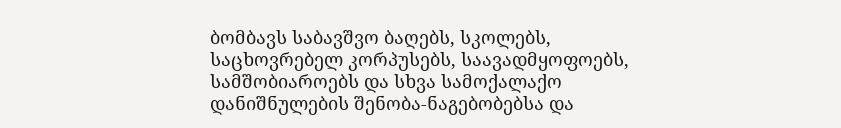ბომბავს საბავშვო ბაღებს, სკოლებს, საცხოვრებელ კორპუსებს, საავადმყოფოებს, სამშობიაროებს და სხვა სამოქალაქო დანიშნულების შენობა-ნაგებობებსა და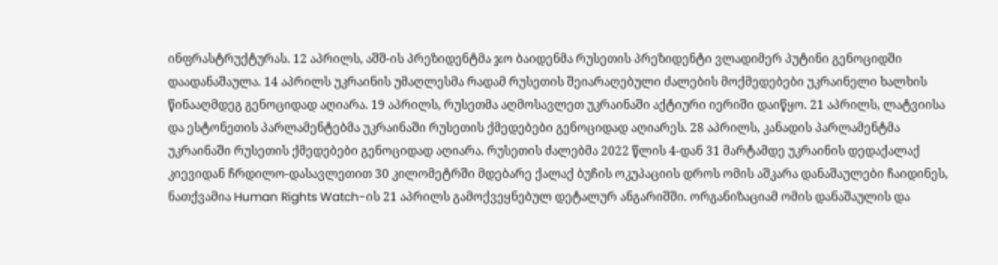ინფრასტრუქტურას. 12 აპრილს, აშშ-ის პრეზიდენტმა ჯო ბაიდენმა რუსეთის პრეზიდენტი ვლადიმერ პუტინი გენოციდში დაადანაშაულა. 14 აპრილს უკრაინის უმაღლესმა რადამ რუსეთის შეიარაღებული ძალების მოქმედებები უკრაინელი ხალხის წინააღმდეგ გენოციდად აღიარა. 19 აპრილს, რუსეთმა აღმოსავლეთ უკრაინაში აქტიური იერიში დაიწყო. 21 აპრილს, ლატვიისა და ესტონეთის პარლამენტებმა უკრაინაში რუსეთის ქმედებები გენოციდად აღიარეს. 28 აპრილს, კანადის პარლამენტმა უკრაინაში რუსეთის ქმედებები გენოციდად აღიარა. რუსეთის ძალებმა 2022 წლის 4-დან 31 მარტამდე უკრაინის დედაქალაქ კიევიდან ჩრდილო-დასავლეთით 30 კილომეტრში მდებარე ქალაქ ბუჩის ოკუპაციის დროს ომის აშკარა დანაშაულები ჩაიდინეს, ნათქვამია Human Rights Watch-ის 21 აპრილს გამოქვეყნებულ დეტალურ ანგარიშში. ორგანიზაციამ ომის დანაშაულის და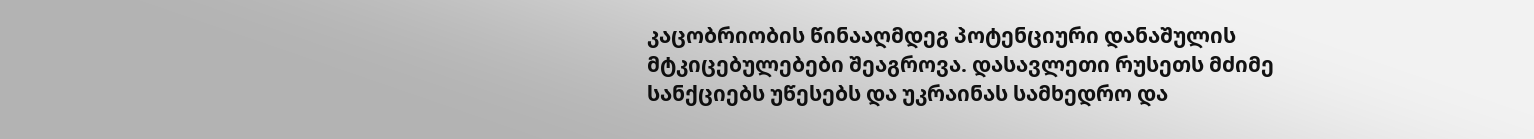კაცობრიობის წინააღმდეგ პოტენციური დანაშულის მტკიცებულებები შეაგროვა. დასავლეთი რუსეთს მძიმე სანქციებს უწესებს და უკრაინას სამხედრო და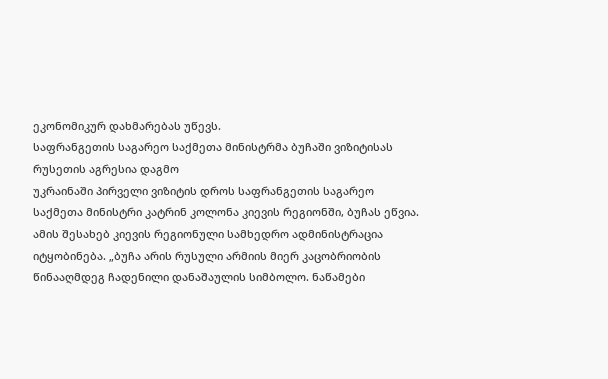ეკონომიკურ დახმარებას უწევს.
საფრანგეთის საგარეო საქმეთა მინისტრმა ბუჩაში ვიზიტისას რუსეთის აგრესია დაგმო
უკრაინაში პირველი ვიზიტის დროს საფრანგეთის საგარეო საქმეთა მინისტრი კატრინ კოლონა კიევის რეგიონში, ბუჩას ეწვია. ამის შესახებ კიევის რეგიონული სამხედრო ადმინისტრაცია იტყობინება. „ბუჩა არის რუსული არმიის მიერ კაცობრიობის წინააღმდეგ ჩადენილი დანაშაულის სიმბოლო. ნაწამები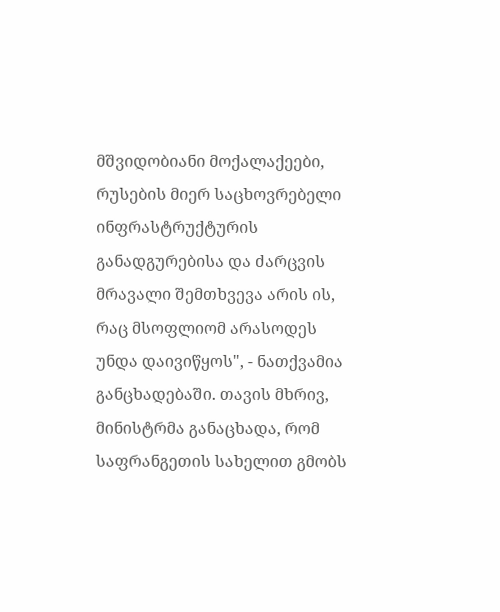მშვიდობიანი მოქალაქეები, რუსების მიერ საცხოვრებელი ინფრასტრუქტურის განადგურებისა და ძარცვის მრავალი შემთხვევა არის ის, რაც მსოფლიომ არასოდეს უნდა დაივიწყოს", - ნათქვამია განცხადებაში. თავის მხრივ, მინისტრმა განაცხადა, რომ საფრანგეთის სახელით გმობს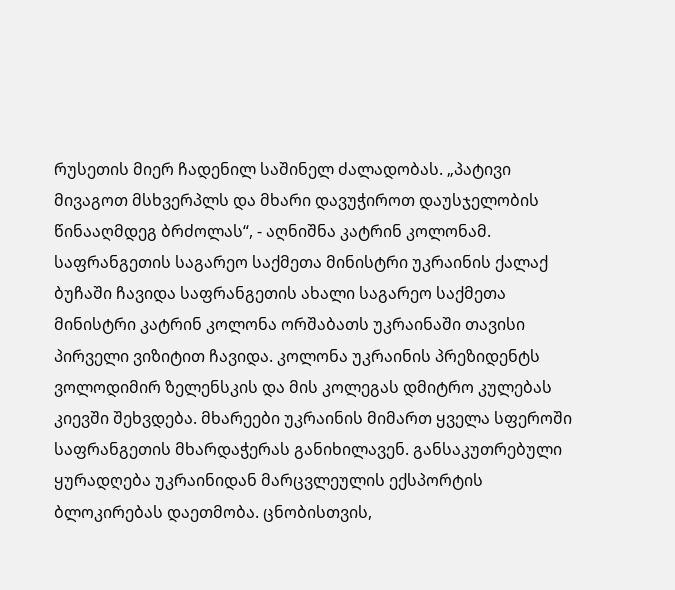რუსეთის მიერ ჩადენილ საშინელ ძალადობას. „პატივი მივაგოთ მსხვერპლს და მხარი დავუჭიროთ დაუსჯელობის წინააღმდეგ ბრძოლას“, - აღნიშნა კატრინ კოლონამ. საფრანგეთის საგარეო საქმეთა მინისტრი უკრაინის ქალაქ ბუჩაში ჩავიდა საფრანგეთის ახალი საგარეო საქმეთა მინისტრი კატრინ კოლონა ორშაბათს უკრაინაში თავისი პირველი ვიზიტით ჩავიდა. კოლონა უკრაინის პრეზიდენტს ვოლოდიმირ ზელენსკის და მის კოლეგას დმიტრო კულებას კიევში შეხვდება. მხარეები უკრაინის მიმართ ყველა სფეროში საფრანგეთის მხარდაჭერას განიხილავენ. განსაკუთრებული ყურადღება უკრაინიდან მარცვლეულის ექსპორტის ბლოკირებას დაეთმობა. ცნობისთვის,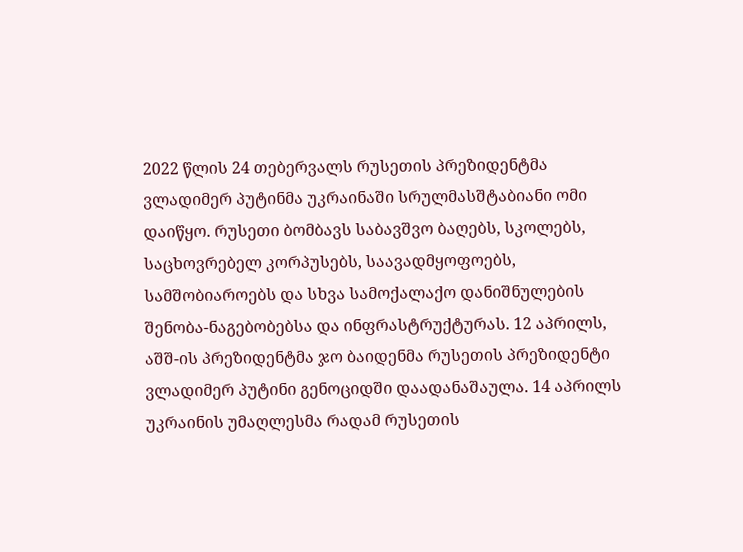2022 წლის 24 თებერვალს რუსეთის პრეზიდენტმა ვლადიმერ პუტინმა უკრაინაში სრულმასშტაბიანი ომი დაიწყო. რუსეთი ბომბავს საბავშვო ბაღებს, სკოლებს, საცხოვრებელ კორპუსებს, საავადმყოფოებს, სამშობიაროებს და სხვა სამოქალაქო დანიშნულების შენობა-ნაგებობებსა და ინფრასტრუქტურას. 12 აპრილს, აშშ-ის პრეზიდენტმა ჯო ბაიდენმა რუსეთის პრეზიდენტი ვლადიმერ პუტინი გენოციდში დაადანაშაულა. 14 აპრილს უკრაინის უმაღლესმა რადამ რუსეთის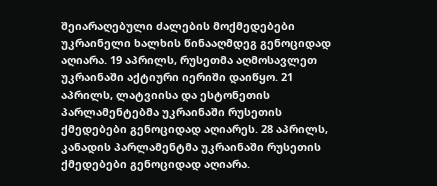შეიარაღებული ძალების მოქმედებები უკრაინელი ხალხის წინააღმდეგ გენოციდად აღიარა. 19 აპრილს, რუსეთმა აღმოსავლეთ უკრაინაში აქტიური იერიში დაიწყო. 21 აპრილს, ლატვიისა და ესტონეთის პარლამენტებმა უკრაინაში რუსეთის ქმედებები გენოციდად აღიარეს. 28 აპრილს, კანადის პარლამენტმა უკრაინაში რუსეთის ქმედებები გენოციდად აღიარა.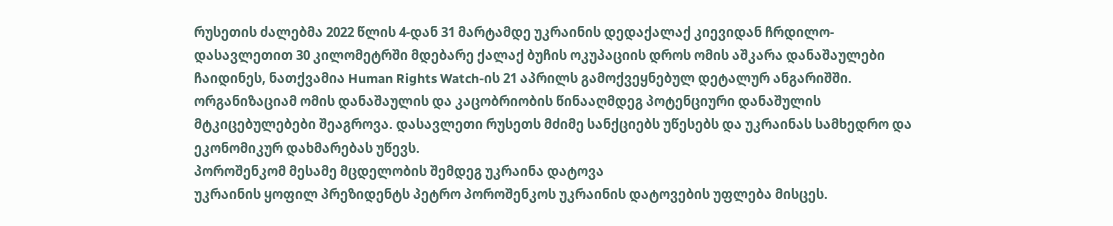რუსეთის ძალებმა 2022 წლის 4-დან 31 მარტამდე უკრაინის დედაქალაქ კიევიდან ჩრდილო-დასავლეთით 30 კილომეტრში მდებარე ქალაქ ბუჩის ოკუპაციის დროს ომის აშკარა დანაშაულები ჩაიდინეს, ნათქვამია Human Rights Watch-ის 21 აპრილს გამოქვეყნებულ დეტალურ ანგარიშში. ორგანიზაციამ ომის დანაშაულის და კაცობრიობის წინააღმდეგ პოტენციური დანაშულის მტკიცებულებები შეაგროვა. დასავლეთი რუსეთს მძიმე სანქციებს უწესებს და უკრაინას სამხედრო და ეკონომიკურ დახმარებას უწევს.
პოროშენკომ მესამე მცდელობის შემდეგ უკრაინა დატოვა
უკრაინის ყოფილ პრეზიდენტს პეტრო პოროშენკოს უკრაინის დატოვების უფლება მისცეს.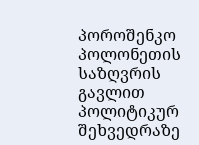პოროშენკო პოლონეთის საზღვრის გავლით პოლიტიკურ შეხვედრაზე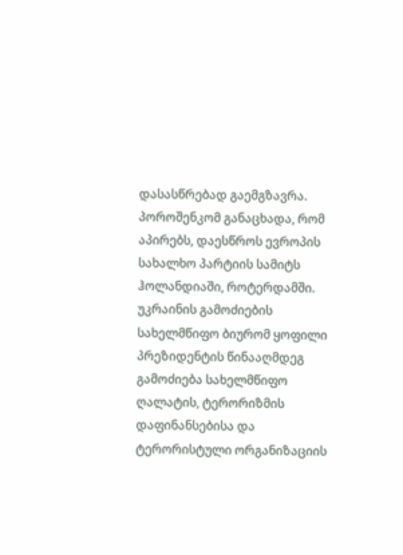დასასწრებად გაემგზავრა. პოროშენკომ განაცხადა, რომ აპირებს, დაესწროს ევროპის სახალხო პარტიის სამიტს ჰოლანდიაში, როტერდამში. უკრაინის გამოძიების სახელმწიფო ბიურომ ყოფილი პრეზიდენტის წინააღმდეგ გამოძიება სახელმწიფო ღალატის, ტერორიზმის დაფინანსებისა და ტერორისტული ორგანიზაციის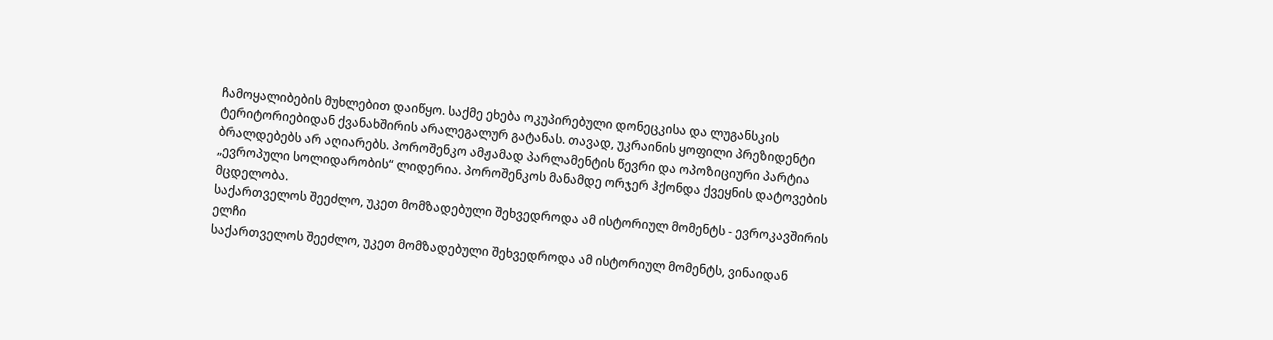ჩამოყალიბების მუხლებით დაიწყო. საქმე ეხება ოკუპირებული დონეცკისა და ლუგანსკის ტერიტორიებიდან ქვანახშირის არალეგალურ გატანას. თავად, უკრაინის ყოფილი პრეზიდენტი ბრალდებებს არ აღიარებს. პოროშენკო ამჟამად პარლამენტის წევრი და ოპოზიციური პარტია „ევროპული სოლიდარობის“ ლიდერია. პოროშენკოს მანამდე ორჯერ ჰქონდა ქვეყნის დატოვების მცდელობა.
საქართველოს შეეძლო, უკეთ მომზადებული შეხვედროდა ამ ისტორიულ მომენტს - ევროკავშირის ელჩი
საქართველოს შეეძლო, უკეთ მომზადებული შეხვედროდა ამ ისტორიულ მომენტს, ვინაიდან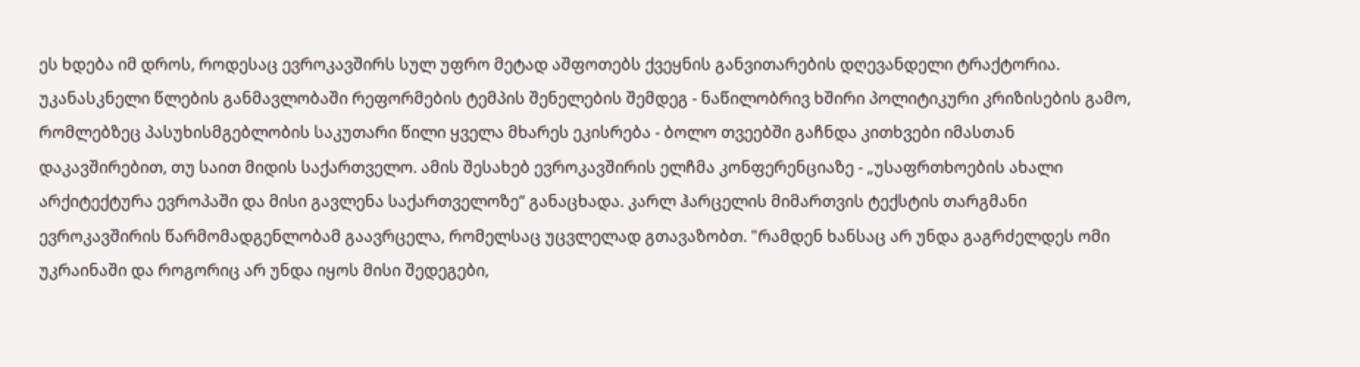ეს ხდება იმ დროს, როდესაც ევროკავშირს სულ უფრო მეტად აშფოთებს ქვეყნის განვითარების დღევანდელი ტრაქტორია. უკანასკნელი წლების განმავლობაში რეფორმების ტემპის შენელების შემდეგ - ნაწილობრივ ხშირი პოლიტიკური კრიზისების გამო, რომლებზეც პასუხისმგებლობის საკუთარი წილი ყველა მხარეს ეკისრება - ბოლო თვეებში გაჩნდა კითხვები იმასთან დაკავშირებით, თუ საით მიდის საქართველო. ამის შესახებ ევროკავშირის ელჩმა კონფერენციაზე - „უსაფრთხოების ახალი არქიტექტურა ევროპაში და მისი გავლენა საქართველოზე“ განაცხადა. კარლ ჰარცელის მიმართვის ტექსტის თარგმანი ევროკავშირის წარმომადგენლობამ გაავრცელა, რომელსაც უცვლელად გთავაზობთ. "რამდენ ხანსაც არ უნდა გაგრძელდეს ომი უკრაინაში და როგორიც არ უნდა იყოს მისი შედეგები,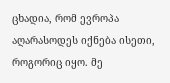ცხადია, რომ ევროპა აღარასოდეს იქნება ისეთი, როგორიც იყო. მე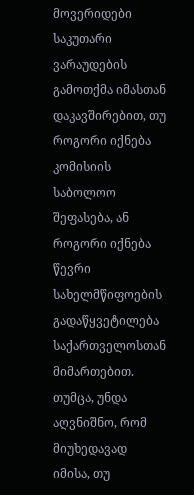მოვერიდები საკუთარი ვარაუდების გამოთქმა იმასთან დაკავშირებით, თუ როგორი იქნება კომისიის საბოლოო შეფასება, ან როგორი იქნება წევრი სახელმწიფოების გადაწყვეტილება საქართველოსთან მიმართებით. თუმცა, უნდა აღვნიშნო, რომ მიუხედავად იმისა, თუ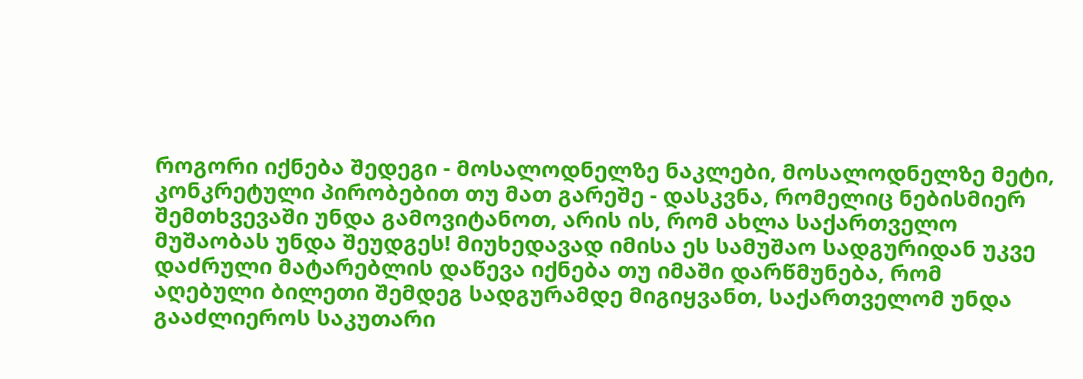როგორი იქნება შედეგი - მოსალოდნელზე ნაკლები, მოსალოდნელზე მეტი, კონკრეტული პირობებით თუ მათ გარეშე - დასკვნა, რომელიც ნებისმიერ შემთხვევაში უნდა გამოვიტანოთ, არის ის, რომ ახლა საქართველო მუშაობას უნდა შეუდგეს! მიუხედავად იმისა ეს სამუშაო სადგურიდან უკვე დაძრული მატარებლის დაწევა იქნება თუ იმაში დარწმუნება, რომ აღებული ბილეთი შემდეგ სადგურამდე მიგიყვანთ, საქართველომ უნდა გააძლიეროს საკუთარი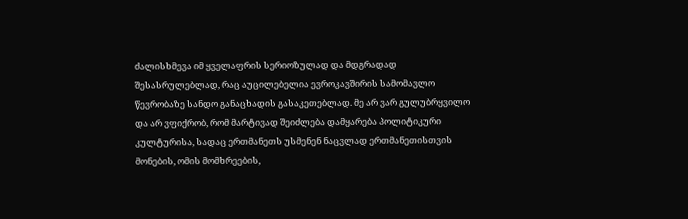ძალისხმევა იმ ყველაფრის სერიოზულად და მდგრადად შესასრულებლად, რაც აუცილებელია ევროკავშირის სამომავლო წევრობაზე სანდო განაცხადის გასაკეთებლად. მე არ ვარ გულუბრყვილო და არ ვფიქრობ, რომ მარტივად შეიძლება დამყარება პოლიტიკური კულტურისა, სადაც ერთმანეთს უსმენენ ნაცვლად ერთმანეთისთვის მონების, ომის მომხრეების,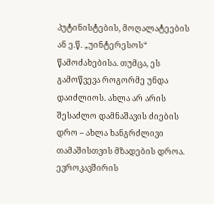პუტინისტების, მოღალატეების ან ე.წ. „უინტერესოს“ წამოძახებისა. თუმცა, ეს გამოწვევა როგორმე უნდა დაიძლიოს. ახლა არ არის შესაძლო დამნაშავის ძიების დრო – ახლა ხანგრძლივი თამაშისთვის მზადების დროა. ევროკავშირის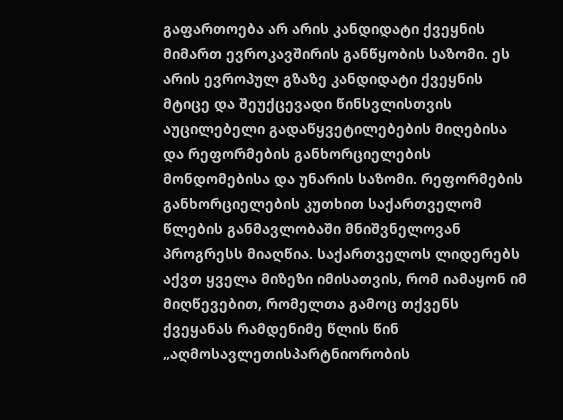გაფართოება არ არის კანდიდატი ქვეყნის მიმართ ევროკავშირის განწყობის საზომი. ეს არის ევროპულ გზაზე კანდიდატი ქვეყნის მტიცე და შეუქცევადი წინსვლისთვის აუცილებელი გადაწყვეტილებების მიღებისა და რეფორმების განხორციელების მონდომებისა და უნარის საზომი. რეფორმების განხორციელების კუთხით საქართველომ წლების განმავლობაში მნიშვნელოვან პროგრესს მიაღწია. საქართველოს ლიდერებს აქვთ ყველა მიზეზი იმისათვის, რომ იამაყონ იმ მიღწევებით, რომელთა გამოც თქვენს ქვეყანას რამდენიმე წლის წინ „აღმოსავლეთისპარტნიორობის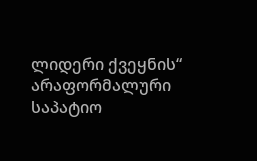ლიდერი ქვეყნის“ არაფორმალური საპატიო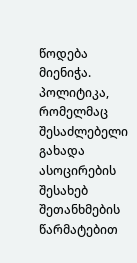წოდება მიენიჭა. პოლიტიკა, რომელმაც შესაძლებელი გახადა ასოცირების შესახებ შეთანხმების წარმატებით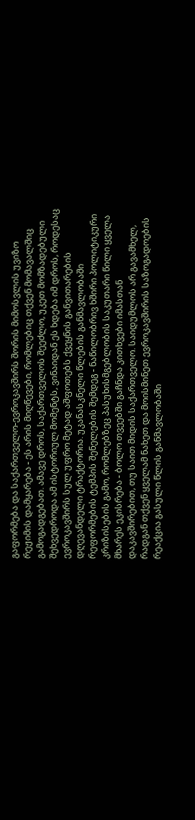გაფორმება და საქართველო-ევროკავშირს შორის მიმოსვლის უვიზო რეჟიმის დამყარება - ეს არის მიღწევები, რომლებიც თქვენ მომავალშიც გამოგადგებათ. ამავე დროს, საქართველოს შეეძლო, უკეთ მომზადებული შეხვედროდა ამ ისტორიულ მომენტს, ვინაიდან ეს ხდება იმ დროს, როდესაც ევროკავშირს სულ უფრო მეტად აშფოთებს ქვეყნის განვითარების დღევანდელი ტრაქტორია. უკანასკნელი წლების განმავლობაში რეფორმების ტემპის შენელების შემდეგ - ნაწილობრივ ხშირი პოლიტიკური კრიზისების გამო, რომლებზეც პასუხისმგებლობის საკუთარი წილი ყველა მხარეს ეკისრება - ბოლო თვეებში გაჩნდა კითხვები იმასთან დაკავშირებით, თუ საით მიდის საქართველო. საიდუმლოს არ გავამხელ, რადგან თქვენ ყველამ ნახეთ და მოისმინეთ ევროკავშირის საზოგადოების რეაქცია გასული წლის განმავლობაში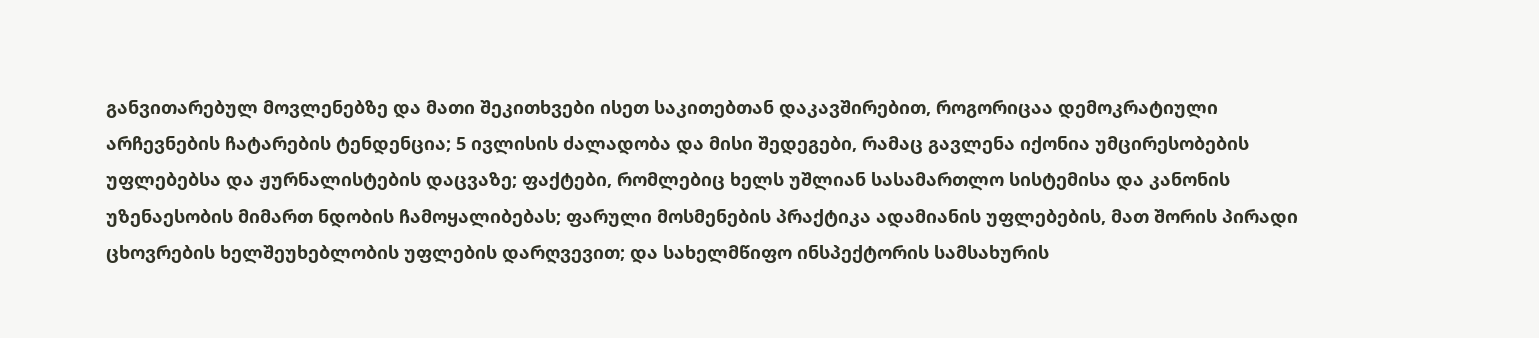განვითარებულ მოვლენებზე და მათი შეკითხვები ისეთ საკითებთან დაკავშირებით, როგორიცაა დემოკრატიული არჩევნების ჩატარების ტენდენცია; 5 ივლისის ძალადობა და მისი შედეგები, რამაც გავლენა იქონია უმცირესობების უფლებებსა და ჟურნალისტების დაცვაზე; ფაქტები, რომლებიც ხელს უშლიან სასამართლო სისტემისა და კანონის უზენაესობის მიმართ ნდობის ჩამოყალიბებას; ფარული მოსმენების პრაქტიკა ადამიანის უფლებების, მათ შორის პირადი ცხოვრების ხელშეუხებლობის უფლების დარღვევით; და სახელმწიფო ინსპექტორის სამსახურის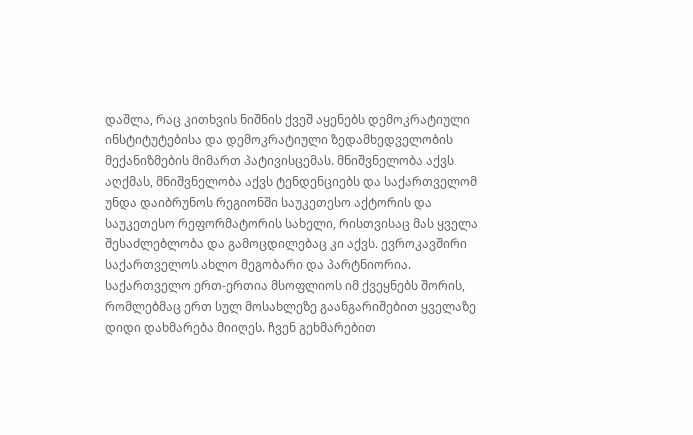დაშლა, რაც კითხვის ნიშნის ქვეშ აყენებს დემოკრატიული ინსტიტუტებისა და დემოკრატიული ზედამხედველობის მექანიზმების მიმართ პატივისცემას. მნიშვნელობა აქვს აღქმას, მნიშვნელობა აქვს ტენდენციებს და საქართველომ უნდა დაიბრუნოს რეგიონში საუკეთესო აქტორის და საუკეთესო რეფორმატორის სახელი, რისთვისაც მას ყველა შესაძლებლობა და გამოცდილებაც კი აქვს. ევროკავშირი საქართველოს ახლო მეგობარი და პარტნიორია. საქართველო ერთ-ერთია მსოფლიოს იმ ქვეყნებს შორის, რომლებმაც ერთ სულ მოსახლეზე გაანგარიშებით ყველაზე დიდი დახმარება მიიღეს. ჩვენ გეხმარებით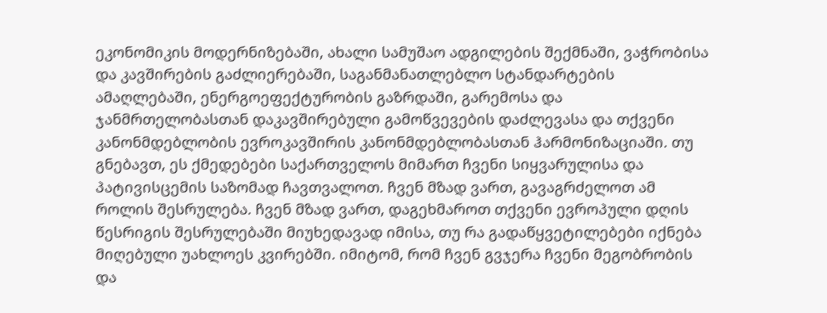ეკონომიკის მოდერნიზებაში, ახალი სამუშაო ადგილების შექმნაში, ვაჭრობისა და კავშირების გაძლიერებაში, საგანმანათლებლო სტანდარტების ამაღლებაში, ენერგოეფექტურობის გაზრდაში, გარემოსა და ჯანმრთელობასთან დაკავშირებული გამოწვევების დაძლევასა და თქვენი კანონმდებლობის ევროკავშირის კანონმდებლობასთან ჰარმონიზაციაში. თუ გნებავთ, ეს ქმედებები საქართველოს მიმართ ჩვენი სიყვარულისა და პატივისცემის საზომად ჩავთვალოთ. ჩვენ მზად ვართ, გავაგრძელოთ ამ როლის შესრულება. ჩვენ მზად ვართ, დაგეხმაროთ თქვენი ევროპული დღის წესრიგის შესრულებაში მიუხედავად იმისა, თუ რა გადაწყვეტილებები იქნება მიღებული უახლოეს კვირებში. იმიტომ, რომ ჩვენ გვჯერა ჩვენი მეგობრობის და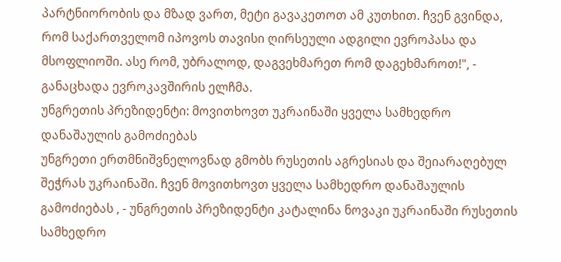პარტნიორობის და მზად ვართ, მეტი გავაკეთოთ ამ კუთხით. ჩვენ გვინდა, რომ საქართველომ იპოვოს თავისი ღირსეული ადგილი ევროპასა და მსოფლიოში. ასე რომ, უბრალოდ, დაგვეხმარეთ რომ დაგეხმაროთ!", - განაცხადა ევროკავშირის ელჩმა.
უნგრეთის პრეზიდენტი: მოვითხოვთ უკრაინაში ყველა სამხედრო დანაშაულის გამოძიებას
უნგრეთი ერთმნიშვნელოვნად გმობს რუსეთის აგრესიას და შეიარაღებულ შეჭრას უკრაინაში. ჩვენ მოვითხოვთ ყველა სამხედრო დანაშაულის გამოძიებას , - უნგრეთის პრეზიდენტი კატალინა ნოვაკი უკრაინაში რუსეთის სამხედრო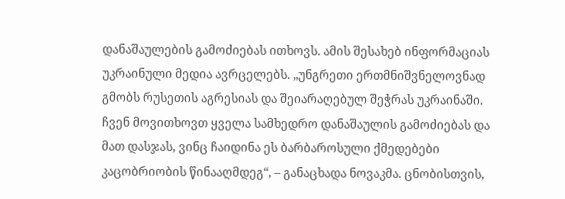დანაშაულების გამოძიებას ითხოვს. ამის შესახებ ინფორმაციას უკრაინული მედია ავრცელებს. „უნგრეთი ერთმნიშვნელოვნად გმობს რუსეთის აგრესიას და შეიარაღებულ შეჭრას უკრაინაში. ჩვენ მოვითხოვთ ყველა სამხედრო დანაშაულის გამოძიებას და მათ დასჯას, ვინც ჩაიდინა ეს ბარბაროსული ქმედებები კაცობრიობის წინააღმდეგ“, – განაცხადა ნოვაკმა. ცნობისთვის,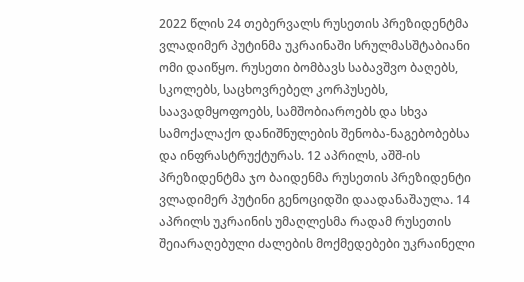2022 წლის 24 თებერვალს რუსეთის პრეზიდენტმა ვლადიმერ პუტინმა უკრაინაში სრულმასშტაბიანი ომი დაიწყო. რუსეთი ბომბავს საბავშვო ბაღებს, სკოლებს, საცხოვრებელ კორპუსებს, საავადმყოფოებს, სამშობიაროებს და სხვა სამოქალაქო დანიშნულების შენობა-ნაგებობებსა და ინფრასტრუქტურას. 12 აპრილს, აშშ-ის პრეზიდენტმა ჯო ბაიდენმა რუსეთის პრეზიდენტი ვლადიმერ პუტინი გენოციდში დაადანაშაულა. 14 აპრილს უკრაინის უმაღლესმა რადამ რუსეთის შეიარაღებული ძალების მოქმედებები უკრაინელი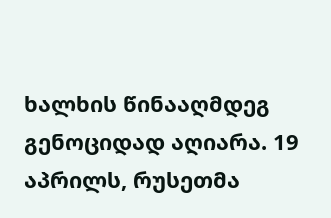ხალხის წინააღმდეგ გენოციდად აღიარა. 19 აპრილს, რუსეთმა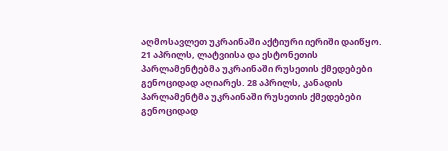აღმოსავლეთ უკრაინაში აქტიური იერიში დაიწყო. 21 აპრილს, ლატვიისა და ესტონეთის პარლამენტებმა უკრაინაში რუსეთის ქმედებები გენოციდად აღიარეს. 28 აპრილს, კანადის პარლამენტმა უკრაინაში რუსეთის ქმედებები გენოციდად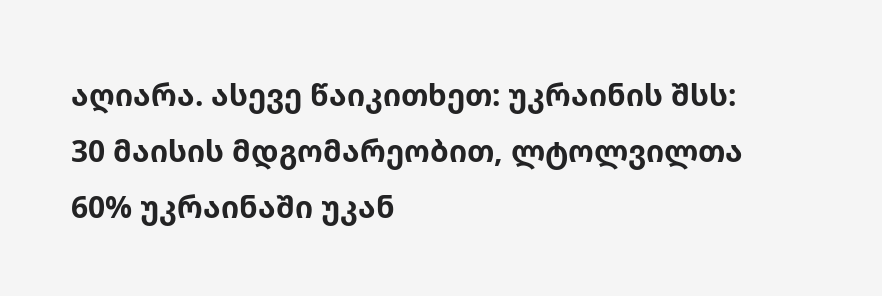აღიარა. ასევე წაიკითხეთ: უკრაინის შსს: 30 მაისის მდგომარეობით, ლტოლვილთა 60% უკრაინაში უკან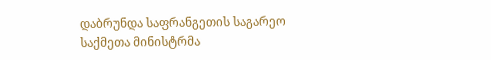დაბრუნდა საფრანგეთის საგარეო საქმეთა მინისტრმა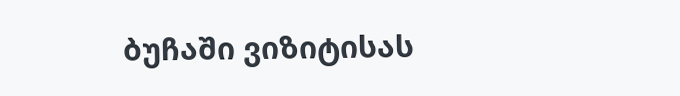ბუჩაში ვიზიტისას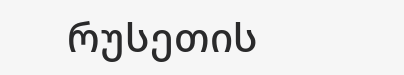რუსეთის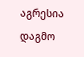აგრესია დაგმო